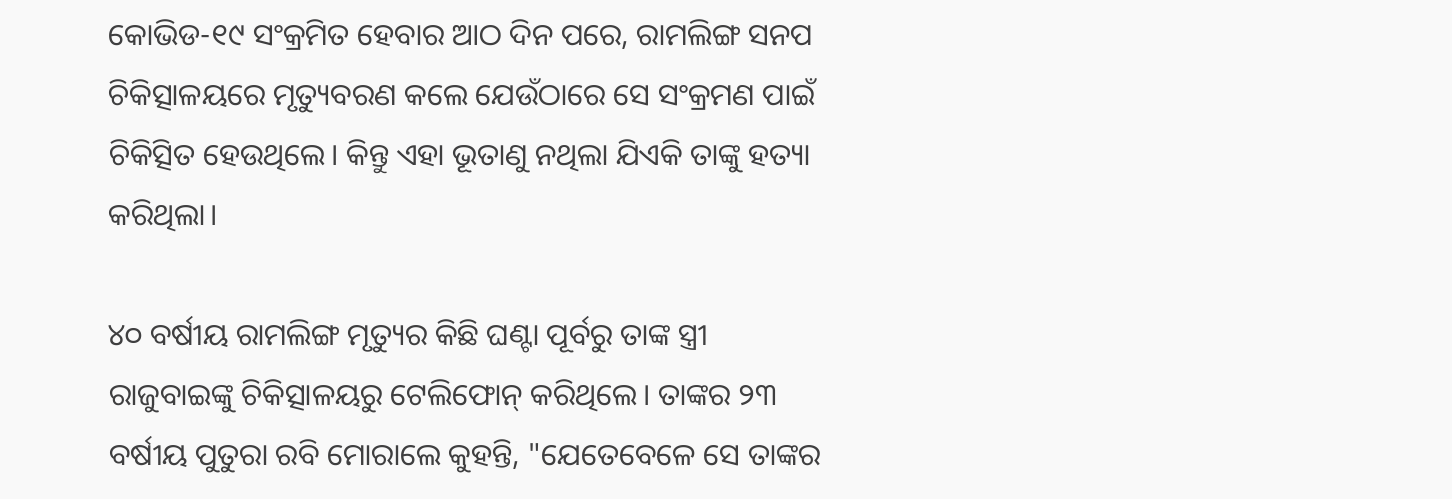କୋଭିଡ-୧୯ ସଂକ୍ରମିତ ହେବାର ଆଠ ଦିନ ପରେ, ରାମଲିଙ୍ଗ ସନପ ଚିକିତ୍ସାଳୟରେ ମୃତ୍ୟୁବରଣ କଲେ ଯେଉଁଠାରେ ସେ ସଂକ୍ରମଣ ପାଇଁ ଚିକିତ୍ସିତ ହେଉଥିଲେ। କିନ୍ତୁ ଏହା ଭୂତାଣୁ ନଥିଲା ଯିଏକି ତାଙ୍କୁ ହତ୍ୟା କରିଥିଲା।

୪୦ ବର୍ଷୀୟ ରାମଲିଙ୍ଗ ମୃତ୍ୟୁର କିଛି ଘଣ୍ଟା ପୂର୍ବରୁ ତାଙ୍କ ସ୍ତ୍ରୀ ରାଜୁବାଇଙ୍କୁ ଚିକିତ୍ସାଳୟରୁ ଟେଲିଫୋନ୍‍ କରିଥିଲେ। ତାଙ୍କର ୨୩ ବର୍ଷୀୟ ପୁତୁରା ରବି ମୋରାଲେ କୁହନ୍ତି, "ଯେତେବେଳେ ସେ ତାଙ୍କର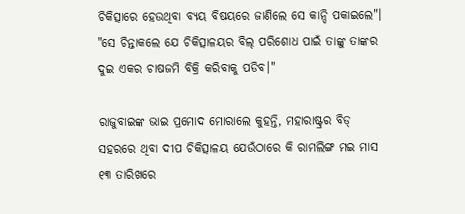ଚିକିତ୍ସାରେ ହେଉଥିବା ବ୍ୟୟ ବିଷୟରେ ଜାଣିଲେ ସେ କାନ୍ଦି ପକାଇଲେ"। "ସେ ଚିନ୍ତାକଲେ ଯେ ଚିକିତ୍ସାଳୟର ବିଲ୍‍ ପରିଶୋଧ ପାଇଁ ତାଙ୍କୁ ତାଙ୍କର ଦୁଇ ଏକର ଚାଷଜମି ବିକ୍ରି କରିବାକୁ ପଡିବ।"

ରାଜୁବାଇଙ୍କ ଭାଇ ପ୍ରମୋଦ ମୋରାଲେ କୁହନ୍ତି, ମହାରାଷ୍ଟ୍ରର ବିଡ୍‍ ସହରରେ ଥିବା ଦୀପ ଚିକିତ୍ସାଳୟ ଯେଉଁଠାରେ କି ରାମଲିଙ୍ଗ ମଇ ମାସ ୧୩ ତାରିଖରେ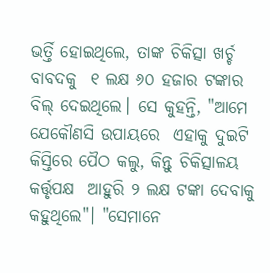ଭର୍ତ୍ତି ହୋଇଥିଲେ, ତାଙ୍କ ଚିକିତ୍ସା ଖର୍ଚ୍ଚ ବାବଦକୁ  ୧ ଲକ୍ଷ ୬୦ ହଜାର ଟଙ୍କାର ବିଲ୍‍ ଦେଇଥିଲେ। ସେ କୁହନ୍ତି, "ଆମେ ଯେକୌଣସି ଉପାୟରେ  ଏହାକୁ ଦୁଇଟି କିସ୍ତିରେ ପୈଠ କଲୁ, କିନ୍ତୁ ଚିକିତ୍ସାଳୟ କର୍ତ୍ତୃପକ୍ଷ  ଆହୁରି ୨ ଲକ୍ଷ ଟଙ୍କା ଦେବାକୁ କହୁଥିଲେ"। "ସେମାନେ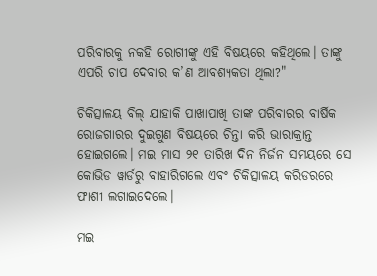ପରିବାରକୁ ନକହି ରୋଗୀଙ୍କୁ ଏହି ବିଷୟରେ କହିଥିଲେ। ତାଙ୍କୁ ଏପରି ଚାପ ଦେବାର କ’ଣ ଆବଶ୍ୟକତା ଥିଲା?"

ଚିକିତ୍ସାଳୟ ବିଲ୍‍ ଯାହାକି ପାଖାପାଖି ତାଙ୍କ ପରିବାରର ବାର୍ଷିକ ରୋଜଗାରର ଦୁଇଗୁଣ ବିଷୟରେ ଚିନ୍ତା କରି ଭାରାକ୍ରାନ୍ତ ହୋଇଗଲେ। ମଇ ମାସ ୨୧ ତାରିଖ ଦିନ ନିର୍ଜନ ସମୟରେ ସେ କୋଭିଡ ୱାର୍ଡରୁ ବାହାରିଗଲେ ଏବଂ ଚିକିତ୍ସାଳୟ କରିଡରରେ ଫାଶୀ ଲଗାଇଦେଲେ।

ମଇ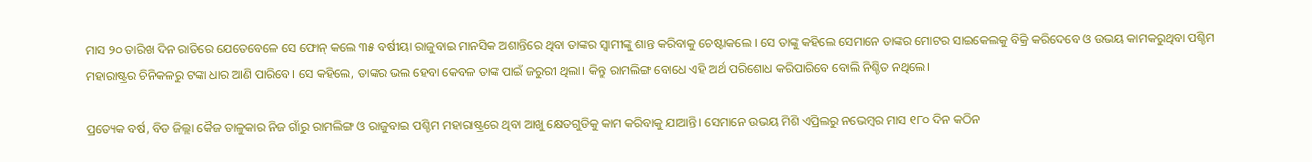ମାସ ୨୦ ତାରିଖ ଦିନ ରାତିରେ ଯେତେବେଳେ ସେ ଫୋନ୍‍ କଲେ ୩୫ ବର୍ଷୀୟା ରାଜୁବାଇ ମାନସିକ ଅଶାନ୍ତିରେ ଥିବା ତାଙ୍କର ସ୍ୱାମୀଙ୍କୁ ଶାନ୍ତ କରିବାକୁ ଚେଷ୍ଟାକଲେ । ସେ ତାଙ୍କୁ କହିଲେ ସେମାନେ ତାଙ୍କର ମୋଟର ସାଇକେଲକୁ ବିକ୍ରି କରିଦେବେ ଓ ଉଭୟ କାମକରୁଥିବା ପଶ୍ଚିମ ମହାରାଷ୍ଟ୍ରର ଚିନିକଳରୁ ଟଙ୍କା ଧାର ଆଣି ପାରିବେ। ସେ କହିଲେ, ତାଙ୍କର ଭଲ ହେବା କେବଳ ତାଙ୍କ ପାଇଁ ଜରୁରୀ ଥିଲା। କିନ୍ତୁ ରାମଲିଙ୍ଗ ବୋଧେ ଏହି ଅର୍ଥ ପରିଶୋଧ କରିପାରିବେ ବୋଲି ନିଶ୍ଚିତ ନଥିଲେ।

ପ୍ରତ୍ୟେକ ବର୍ଷ, ବିଡ ଜିଲ୍ଲା କୈଜ ତାଳୁକାର ନିଜ ଗାଁରୁ ରାମଲିଙ୍ଗ ଓ ରାଜୁବାଇ ପଶ୍ଚିମ ମହାରାଷ୍ଟ୍ରରେ ଥିବା ଆଖୁ କ୍ଷେତଗୁଡିକୁ କାମ କରିବାକୁ ଯାଆନ୍ତି। ସେମାନେ ଉଭୟ ମିଶି ଏପ୍ରିଲରୁ ନଭେମ୍ବର ମାସ ୧୮୦ ଦିନ କଠିନ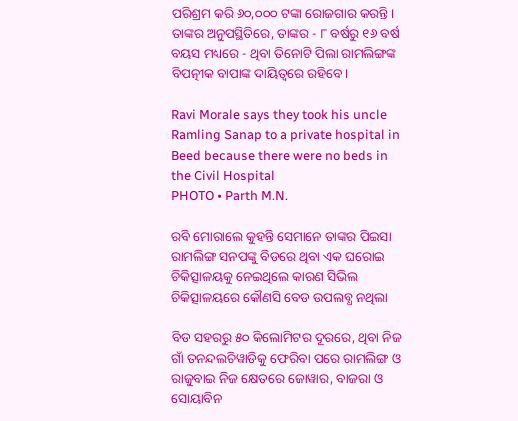ପରିଶ୍ରମ କରି ୬୦,୦୦୦ ଟଙ୍କା ରୋଜଗାର କରନ୍ତି। ତାଙ୍କର ଅନୁପସ୍ଥିତିରେ, ତାଙ୍କର - ୮ ବର୍ଷରୁ ୧୬ ବର୍ଷ ବୟସ ମଧ୍ୟରେ - ଥିବା ତିନୋଟି ପିଲା ରାମଲିଙ୍ଗଙ୍କ ବିପତ୍ନୀକ ବାପାଙ୍କ ଦାୟିତ୍ୱରେ ରହିବେ।

Ravi Morale says they took his uncle Ramling Sanap to a private hospital in Beed because there were no beds in the Civil Hospital
PHOTO • Parth M.N.

ରବି ମୋରାଲେ କୁହନ୍ତି ସେମାନେ ତାଙ୍କର ପିଇସା ରାମଲିଙ୍ଗ ସନପଙ୍କୁ ବିଡରେ ଥିବା ଏକ ଘରୋଇ ଚିକିତ୍ସାଳୟକୁ ନେଇଥିଲେ କାରଣ ସିଭିଲ ଚିକିତ୍ସାଳୟରେ କୌଣସି ବେଡ ଉପଲବ୍ଧ ନଥିଲା

ବିଡ ସହରରୁ ୫୦ କିଲୋମିଟର ଦୂରରେ, ଥିବା ନିଜ ଗାଁ ତନନ୍ଦଲଚିୱାଡିକୁ ଫେରିବା ପରେ ରାମଲିଙ୍ଗ ଓ ରାଜୁବାଇ ନିଜ କ୍ଷେତରେ ଜୋୱାର, ବାଜରା ଓ ସୋୟାବିନ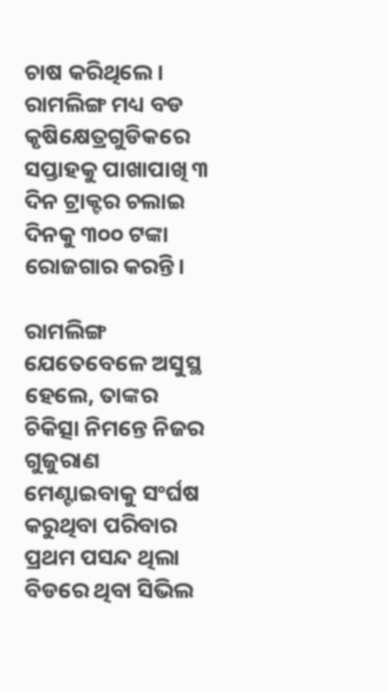ଚାଷ କରିଥିଲେ। ରାମଲିଙ୍ଗ ମଧ୍ୟ ବଡ କୃଷିକ୍ଷେତ୍ରଗୁଡିକରେ ସପ୍ତାହକୁ ପାଖାପାଖି ୩ ଦିନ ଟ୍ରାକ୍ଟର ଚଲାଇ ଦିନକୁ ୩୦୦ ଟଙ୍କା ରୋଜଗାର କରନ୍ତି।

ରାମଲିଙ୍ଗ ଯେତେବେଳେ ଅସୁସ୍ଥ ହେଲେ, ତାଙ୍କର ଚିକିତ୍ସା ନିମନ୍ତେ ନିଜର ଗୁଜୁରାଣ ମେଣ୍ଟାଇବାକୁ ସଂର୍ଘଷ କରୁଥିବା ପରିବାର ପ୍ରଥମ ପସନ୍ଦ ଥିଲା ବିଡରେ ଥିବା ସିଭିଲ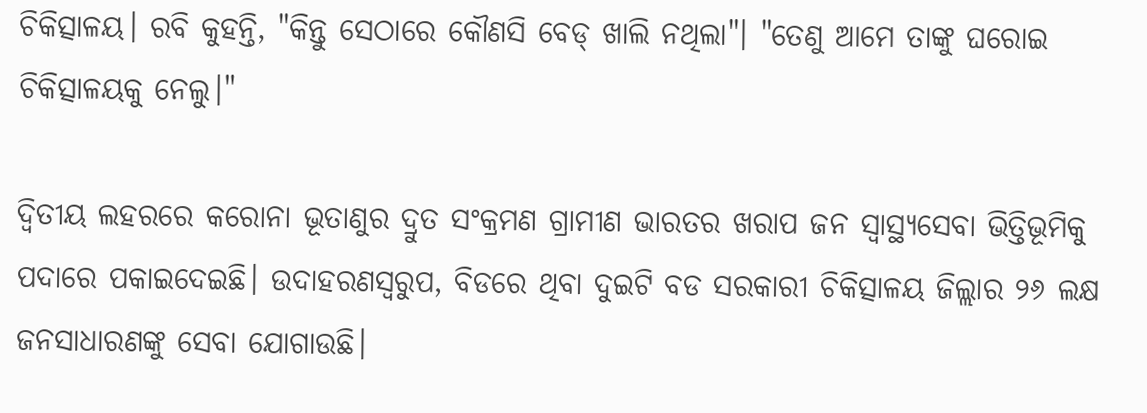ଚିକିତ୍ସାଳୟ। ରବି କୁହନ୍ତି, "କିନ୍ତୁ ସେଠାରେ କୌଣସି ବେଡ୍‍ ଖାଲି ନଥିଲା"। "ତେଣୁ ଆମେ ତାଙ୍କୁ ଘରୋଇ ଚିକିତ୍ସାଳୟକୁ ନେଲୁ।"

ଦ୍ୱିତୀୟ ଲହରରେ କରୋନା ଭୂତାଣୁର ଦ୍ରୁତ ସଂକ୍ରମଣ ଗ୍ରାମୀଣ ଭାରତର ଖରାପ ଜନ ସ୍ୱାସ୍ଥ୍ୟସେବା ଭିତ୍ତିଭୂମିକୁ ପଦାରେ ପକାଇଦେଇଛି। ଉଦାହରଣସ୍ୱରୁପ, ବିଡରେ ଥିବା ଦୁଇଟି ବଡ ସରକାରୀ ଚିକିତ୍ସାଳୟ ଜିଲ୍ଲାର ୨୬ ଲକ୍ଷ ଜନସାଧାରଣଙ୍କୁ ସେବା ଯୋଗାଉଛି।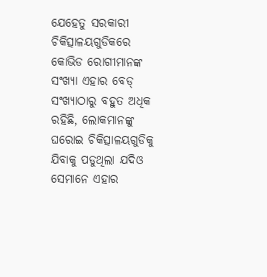ଯେହେତୁ ସରକାରୀ ଚିକିତ୍ସାଳୟଗୁଡିକରେ କୋଭିଡ ରୋଗୀମାନଙ୍କ ସଂଖ୍ୟା ଏହାର ବେଡ୍‍ ସଂଖ୍ୟାଠାରୁ ବହୁତ ଅଧିକ ରହିଛି, ଲୋକମାନଙ୍କୁ ଘରୋଇ ଚିକିତ୍ସାଳୟଗୁଡିକୁ ଯିବାକୁ ପଡୁଥିଲା ଯଦିଓ ସେମାନେ ଏହାର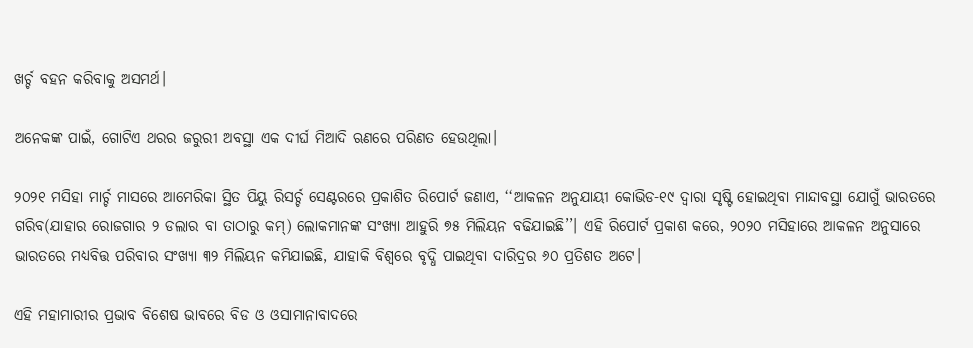ଖର୍ଚ୍ଚ ବହନ କରିବାକୁ ଅସମର୍ଥ।

ଅନେକଙ୍କ ପାଇଁ, ଗୋଟିଏ ଥରର ଜରୁରୀ ଅବସ୍ଥା ଏକ ଦୀର୍ଘ ମିଆଦି ଋଣରେ ପରିଣତ ହେଉଥିଲା।

୨୦୨୧ ମସିହା ମାର୍ଚ୍ଚ ମାସରେ ଆମେରିକା ସ୍ଥିତ ପିୟୁ ରିସର୍ଚ୍ଚ ସେଣ୍ଟରରେ ପ୍ରକାଶିତ ରିପୋର୍ଟ ଜଣାଏ, ‘‘ଆକଳନ ଅନୁଯାୟୀ କୋଭିଡ-୧୯ ଦ୍ୱାରା ସୃଷ୍ଟି ହୋଇଥିବା ମାନ୍ଦାବସ୍ଥା ଯୋଗୁଁ ଭାରତରେ ଗରିବ(ଯାହାର ରୋଜଗାର ୨ ଡଲାର ବା ତାଠାରୁ କମ୍‍) ଲୋକମାନଙ୍କ ସଂଖ୍ୟା ଆହୁରି ୭୫ ମିଲିୟନ ବଢିଯାଇଛି’’। ଏହି ରିପୋର୍ଟ ପ୍ରକାଶ କରେ, ୨୦୨୦ ମସିହାରେ ଆକଳନ ଅନୁସାରେ ଭାରତରେ ମଧ୍ୟବିତ୍ତ ପରିବାର ସଂଖ୍ୟା ୩୨ ମିଲିୟନ କମିଯାଇଛି, ଯାହାକି ବିଶ୍ୱରେ ବୃଦ୍ଧି ପାଇଥିବା ଦାରିଦ୍ରର ୬୦ ପ୍ରତିଶତ ଅଟେ।

ଏହି ମହାମାରୀର ପ୍ରଭାବ ବିଶେଷ ଭାବରେ ବିଡ ଓ ଓସାମାନାବାଦରେ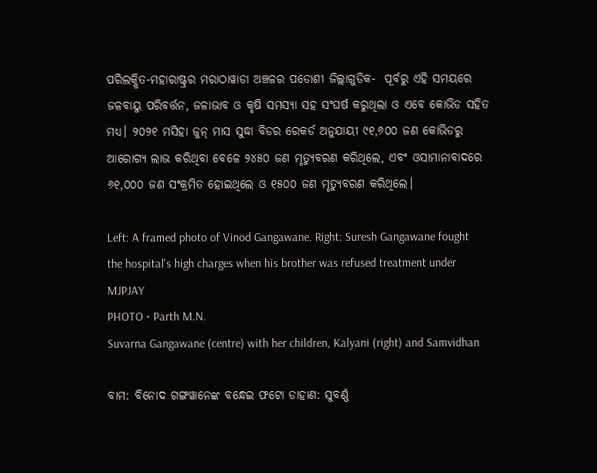ପରିଲକ୍ଷିତ-ମହାରାଷ୍ଟ୍ରର ମରାଠାୱାଡା ଅଞ୍ଚଳର ପଡୋଶୀ ଜିଲ୍ଲାଗୁଡିକ-  ପୂର୍ବରୁ ଏହି ସମୟରେ ଜଳବାୟୁ ପରିବର୍ତ୍ତନ, ଜଳାଭାବ ଓ କୃଷି ସମସ୍ୟା ସହ ସଂଘର୍ଷ କରୁଥିଲା ଓ ଏବେ କୋଭିଡ ସହିତ ମଧ୍ୟ। ୨୦୨୧ ମସିହା ଜୁନ୍‍ ମାସ ସୁଦ୍ଧା ବିଡର ରେକର୍ଡ ଅନୁଯାୟୀ ୯୧,୬୦୦ ଜଣ କୋଭିଡରୁ ଆରୋଗ୍ୟ ଲାଭ କରିଥିବା ବେଳେ ୨୪୫୦ ଜଣ ମୃତ୍ୟୁବରଣ କରିଥିଲେ, ଏବଂ ଓସାମାନାବାଦରେ ୬୧,୦୦୦ ଜଣ ସଂକ୍ରମିତ ହୋଇଥିଲେ ଓ ୧୫୦୦ ଜଣ ମୃତ୍ୟୁବରଣ କରିଥିଲେ।

Left: A framed photo of Vinod Gangawane. Right: Suresh Gangawane fought the hospital's high charges when his brother was refused treatment under MJPJAY
PHOTO • Parth M.N.
Suvarna Gangawane (centre) with her children, Kalyani (right) and Samvidhan

ବାମ: ବିନୋଦ ଗଙ୍ଗୱାନେଙ୍କ ବନ୍ଧେଇ ଫଟୋ ଡାହାଣ: ସୁବର୍ଣ୍ଣ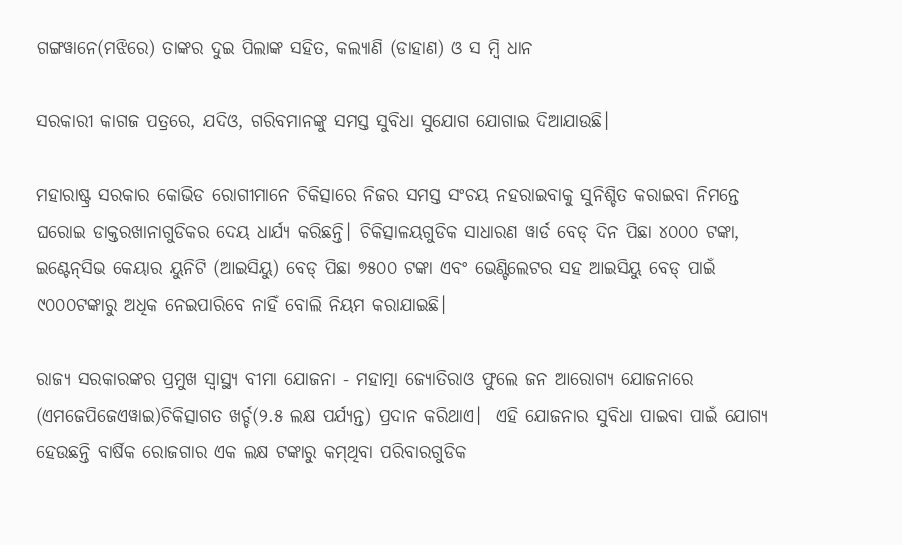ଗଙ୍ଗୱାନେ(ମଝିରେ) ତାଙ୍କର ଦୁଇ ପିଲାଙ୍କ ସହିତ, କଲ୍ୟାଣି (ଡାହାଣ) ଓ ସ ମ୍ବି ଧାନ

ସରକାରୀ କାଗଜ ପତ୍ରରେ, ଯଦିଓ, ଗରିବମାନଙ୍କୁ ସମସ୍ତ ସୁବିଧା ସୁଯୋଗ ଯୋଗାଇ ଦିଆଯାଉଛି।

ମହାରାଷ୍ଟ୍ର ସରକାର କୋଭିଡ ରୋଗୀମାନେ ଚିକିତ୍ସାରେ ନିଜର ସମସ୍ତ ସଂଚୟ ନହରାଇବାକୁ ସୁନିଶ୍ଚିତ କରାଇବା ନିମନ୍ତେ ଘରୋଇ ଡାକ୍ତରଖାନାଗୁଡିକର ଦେୟ ଧାର୍ଯ୍ୟ କରିଛନ୍ତି। ଚିକିତ୍ସାଳୟଗୁଡିକ ସାଧାରଣ ୱାର୍ଡ ବେଡ୍‍ ଦିନ ପିଛା ୪୦୦୦ ଟଙ୍କା, ଇଣ୍ଟେନ୍‍ସିଭ କେୟାର ୟୁନିଟି (ଆଇସିୟୁ) ବେଡ୍‍ ପିଛା ୭୫୦୦ ଟଙ୍କା ଏବଂ ଭେଣ୍ଟିଲେଟର ସହ ଆଇସିୟୁ ବେଡ୍‍ ପାଇଁ ୯୦୦୦ଟଙ୍କାରୁ ଅଧିକ ନେଇପାରିବେ ନାହିଁ ବୋଲି ନିୟମ କରାଯାଇଛି।

ରାଜ୍ୟ ସରକାରଙ୍କର ପ୍ରମୁଖ ସ୍ୱାସ୍ଥ୍ୟ ବୀମା ଯୋଜନା - ମହାତ୍ମା ଜ୍ୟୋତିରାଓ ଫୁଲେ ଜନ ଆରୋଗ୍ୟ ଯୋଜନାରେ (ଏମଜେପିଜେଏୱାଇ)ଚିକିତ୍ସାଗତ ଖର୍ଚ୍ଚ(୨.୫ ଲକ୍ଷ ପର୍ଯ୍ୟନ୍ତ) ପ୍ରଦାନ କରିଥାଏ।  ଏହି ଯୋଜନାର ସୁବିଧା ପାଇବା ପାଇଁ ଯୋଗ୍ୟ ହେଉଛନ୍ତି ବାର୍ଷିକ ରୋଜଗାର ଏକ ଲକ୍ଷ ଟଙ୍କାରୁ କମ୍‍ଥିବା ପରିବାରଗୁଡିକ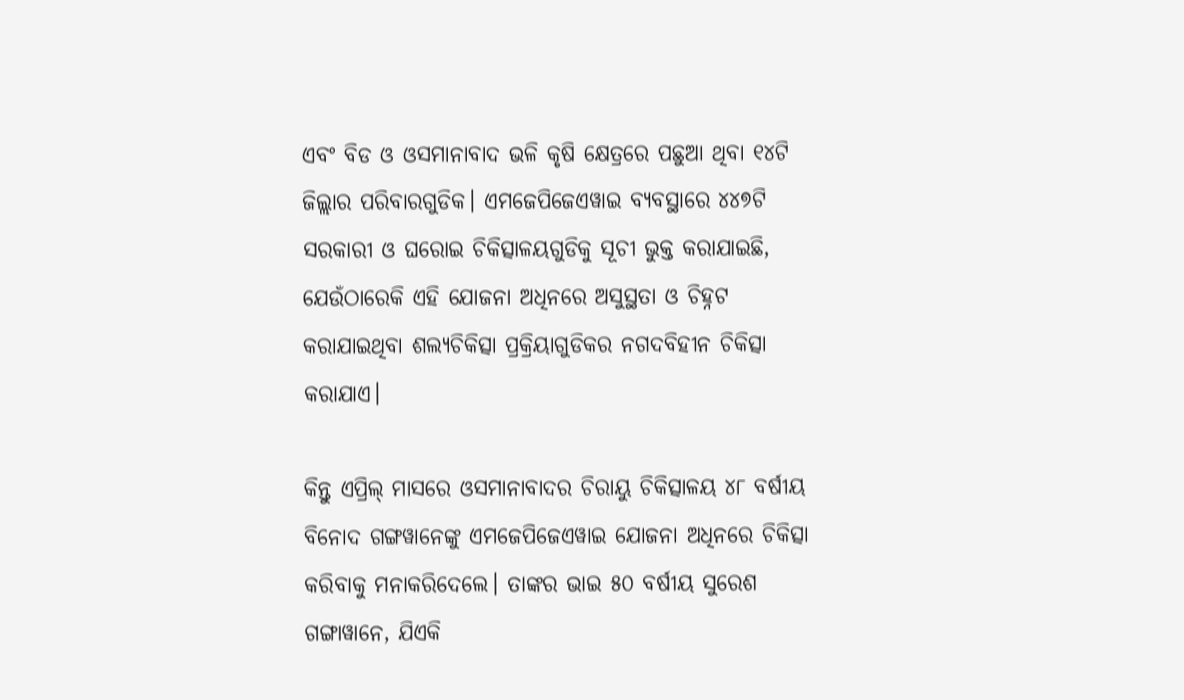ଏବଂ ବିଡ ଓ ଓସମାନାବାଦ ଭଳି କୃଷି କ୍ଷେତ୍ରରେ ପଛୁଆ ଥିବା ୧୪ଟି ଜିଲ୍ଲାର ପରିବାରଗୁଡିକ। ଏମଜେପିଜେଏୱାଇ ବ୍ୟବସ୍ଥାରେ ୪୪୭ଟି ସରକାରୀ ଓ ଘରୋଇ ଚିକିତ୍ସାଳୟଗୁଡିକୁ ସୂଚୀ ଭୁକ୍ତ କରାଯାଇଛି, ଯେଉଁଠାରେକି ଏହି ଯୋଜନା ଅଧିନରେ ଅସୁସ୍ଥତା ଓ ଚିହ୍ନଟ କରାଯାଇଥିବା ଶଲ୍ୟଚିକିତ୍ସା ପ୍ରକ୍ରିୟାଗୁଡିକର ନଗଦବିହୀନ ଚିକିତ୍ସା କରାଯାଏ।

କିନ୍ତୁ ଏପ୍ରିଲ୍‌ ମାସରେ ଓସମାନାବାଦର ଚିରାୟୁ ଚିକିତ୍ସାଳୟ ୪୮ ବର୍ଷୀୟ ବିନୋଦ ଗଙ୍ଗୱାନେଙ୍କୁ ଏମଜେପିଜେଏୱାଇ ଯୋଜନା ଅଧିନରେ ଚିକିତ୍ସା କରିବାକୁ ମନାକରିଦେଲେ। ତାଙ୍କର ଭାଇ ୫୦ ବର୍ଷୀୟ ସୁରେଶ ଗଙ୍ଗାୱାନେ, ଯିଏକି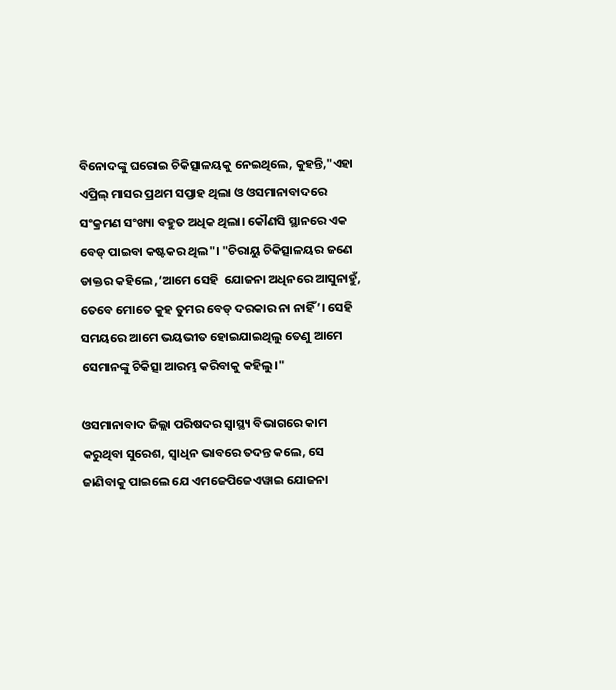ବିନୋଦଙ୍କୁ ଘରୋଇ ଚିକିତ୍ସାଳୟକୁ ନେଇଥିଲେ, କୁହନ୍ତି,"ଏହା ଏପ୍ରିଲ୍‌ ମାସର ପ୍ରଥମ ସପ୍ତାହ ଥିଲା ଓ ଓସମାନାବାଦରେ ସଂକ୍ରମଣ ସଂଖ୍ୟା ବହୁତ ଅଧିକ ଥିଲା। କୌଣସି ସ୍ଥାନରେ ଏକ ବେଡ୍ ପାଇବା କଷ୍ଟକର ଥିଲ"। "ଚିରାୟୁ ଚିକିତ୍ସାଳୟର ଜଣେ ଡାକ୍ତର କହିଲେ ,‘ଆମେ ସେହି  ଯୋଜନା ଅଧିନରେ ଆସୁନାହୁଁ, ତେବେ ମୋତେ କୁହ ତୁମର ବେଡ୍‍ ଦରକାର ନା ନାହିଁ’। ସେହି ସମୟରେ ଆମେ ଭୟଭୀତ ହୋଇଯାଇଥିଲୁ ତେଣୁ ଆମେ ସେମାନଙ୍କୁ ଚିକିତ୍ସା ଆରମ୍ଭ କରିବାକୁ କହିଲୁ।"

ଓସମାନାବାଦ ଜିଲ୍ଲା ପରିଷଦର ସ୍ୱାସ୍ଥ୍ୟ ବିଭାଗରେ କାମ କରୁଥିବା ସୁରେଶ, ସ୍ୱାଧିନ ଭାବରେ ତଦନ୍ତ କଲେ, ସେ ଜାଣିବାକୁ ପାଇଲେ ଯେ ଏମଜେପିଜେଏୱାଇ ଯୋଜନା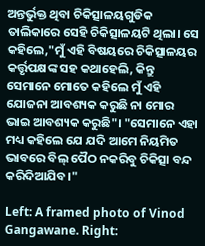ଅନ୍ତର୍ଭୁକ୍ତ ଥିବା ଚିକିତ୍ସାଳୟଗୁଡିକ ତାଲିକାରେ ସେହି ଚିକିତ୍ସାଳୟଟି ଥିଲା। ସେ କହିଲେ,"ମୁଁ ଏହି ବିଷୟରେ ଚିକିତ୍ସାଳୟର କର୍ତ୍ତୃପକ୍ଷଙ୍କ ସହ କଥାହେଲି, କିନ୍ତୁ ସେମାନେ ମୋତେ କହିଲେ ମୁଁ ଏହି ଯୋଜନା ଆବଶ୍ୟକ କରୁଛି ନା ମୋର ଭାଇ ଆବଶ୍ୟକ କରୁଛି"। "ସେମାନେ ଏହା ମଧ୍ୟ କହିଲେ ଯେ ଯଦି ଆମେ ନିୟମିତ ଭାବରେ ବିଲ୍‍ ପୈଠ ନକରିବୁ ଚିକିତ୍ସା ବନ୍ଦ କରିଦିଆଯିବ।"

Left: A framed photo of Vinod Gangawane. Right: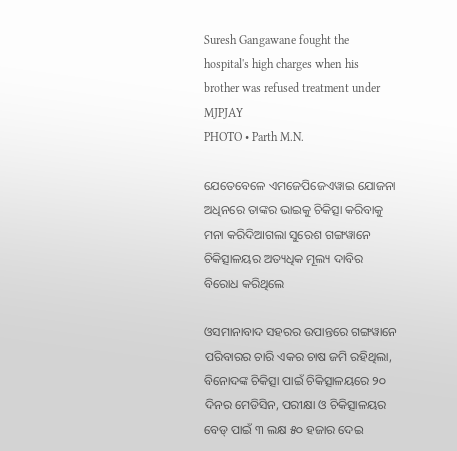Suresh Gangawane fought the hospital's high charges when his brother was refused treatment under MJPJAY
PHOTO • Parth M.N.

ଯେତେବେଳେ ଏମଜେପିଜେଏୱାଇ ଯୋଜନା ଅଧିନରେ ତାଙ୍କର ଭାଇକୁ ଚିକିତ୍ସା କରିବାକୁ ମନା କରିଦିଆଗଲା ସୁରେଶ ଗଙ୍ଗୱାନେ ଚିକିତ୍ସାଳୟର ଅତ୍ୟଧିକ ମୂଲ୍ୟ ଦାବିର ବିରୋଧ କରିଥିଲେ

ଓସମାନାବାଦ ସହରର ଉପାନ୍ତରେ ଗଙ୍ଗୱାନେ ପରିବାରର ଚାରି ଏକର ଚାଷ ଜମି ରହିଥିଲା, ବିନୋଦଙ୍କ ଚିକିତ୍ସା ପାଇଁ ଚିକିତ୍ସାଳୟରେ ୨୦ ଦିନର ମେଡିସିନ, ପରୀକ୍ଷା ଓ ଚିକିତ୍ସାଳୟର ବେଡ୍‍ ପାଇଁ ୩ ଲକ୍ଷ ୫୦ ହଜାର ଦେଇ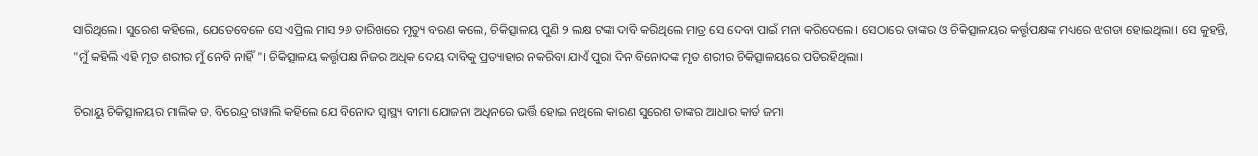ସାରିଥିଲେ। ସୁରେଶ କହିଲେ, ଯେତେବେଳେ ସେ ଏପ୍ରିଲ ମାସ ୨୬ ତାରିଖରେ ମୃତ୍ୟୁ ବରଣ କଲେ, ଚିକିତ୍ସାଳୟ ପୁଣି ୨ ଲକ୍ଷ ଟଙ୍କା ଦାବି କରିଥିଲେ ମାତ୍ର ସେ ଦେବା ପାଇଁ ମନା କରିଦେଲେ। ସେଠାରେ ତାଙ୍କର ଓ ଚିକିତ୍ସାଳୟର କର୍ତ୍ତୃପକ୍ଷଙ୍କ ମଧ୍ୟରେ ଝଗଡା ହୋଇଥିଲା। ସେ କୁହନ୍ତି, "ମୁଁ କହିଲି ଏହି ମୃତ ଶରୀର ମୁଁ ନେବି ନାହିଁ"। ଚିକିତ୍ସାଳୟ କର୍ତ୍ତୃପକ୍ଷ ନିଜର ଅଧିକ ଦେୟ ଦାବିକୁ ପ୍ରତ୍ୟାହାର ନକରିବା ଯାଏଁ ପୁରା ଦିନ ବିନୋଦଙ୍କ ମୃତ ଶରୀର ଚିକିତ୍ସାଳୟରେ ପଡିରହିଥିଲା।

ଚିରାୟୁ ଚିକିତ୍ସାଳୟର ମାଲିକ ଡ. ବିରେନ୍ଦ୍ର ଗୱାଲି କହିଲେ ଯେ ବିନୋଦ ସ୍ୱାସ୍ଥ୍ୟ ବୀମା ଯୋଜନା ଅଧିନରେ ଭର୍ତ୍ତି ହୋଇ ନଥିଲେ କାରଣ ସୁରେଶ ତାଙ୍କର ଆଧାର କାର୍ଡ ଜମା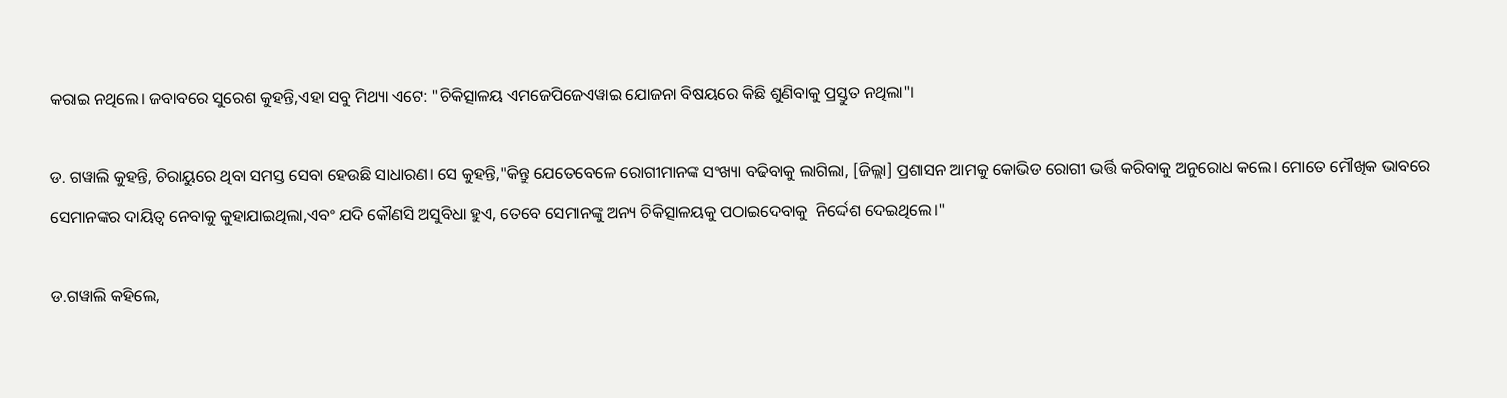କରାଇ ନଥିଲେ। ଜବାବରେ ସୁରେଶ କୁହନ୍ତି,ଏହା ସବୁ ମିଥ୍ୟା ଏଟେ: "ଚିକିତ୍ସାଳୟ ଏମଜେପିଜେଏୱାଇ ଯୋଜନା ବିଷୟରେ କିଛି ଶୁଣିବାକୁ ପ୍ରସ୍ତୁତ ନଥିଲା"।

ଡ. ଗୱାଲି କୁହନ୍ତି, ଚିରାୟୁରେ ଥିବା ସମସ୍ତ ସେବା ହେଉଛି ସାଧାରଣ। ସେ କୁହନ୍ତି,"କିନ୍ତୁ ଯେତେବେଳେ ରୋଗୀମାନଙ୍କ ସଂଖ୍ୟା ବଢିବାକୁ ଲାଗିଲା, [ଜିଲ୍ଲା] ପ୍ରଶାସନ ଆମକୁ କୋଭିଡ ରୋଗୀ ଭର୍ତ୍ତି କରିବାକୁ ଅନୁରୋଧ କଲେ। ମୋତେ ମୌଖିକ ଭାବରେ ସେମାନଙ୍କର ଦାୟିତ୍ୱ ନେବାକୁ କୁହାଯାଇଥିଲା,ଏବଂ ଯଦି କୌଣସି ଅସୁବିଧା ହୁଏ, ତେବେ ସେମାନଙ୍କୁ ଅନ୍ୟ ଚିକିତ୍ସାଳୟକୁ ପଠାଇଦେବାକୁ  ନିର୍ଦ୍ଦେଶ ଦେଇଥିଲେ।"

ଡ.ଗୱାଲି କହିଲେ,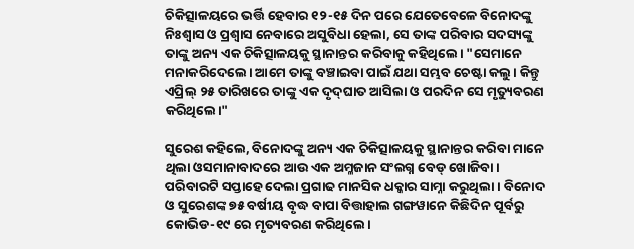ଚିକିତ୍ସାଳୟରେ ଭର୍ତ୍ତି ହେବାର ୧୨-୧୫ ଦିନ ପରେ ଯେତେବେଳେ ବିନୋଦଙ୍କୁ ନିଃଶ୍ୱାସ ଓ ପ୍ରଶ୍ୱାସ ନେବାରେ ଅସୁବିଧା ହେଲା, ସେ ତାଙ୍କ ପରିବାର ସଦସ୍ୟଙ୍କୁ ତାଙ୍କୁ ଅନ୍ୟ ଏକ ଚିକିତ୍ସାଳୟକୁ ସ୍ଥାନାନ୍ତର କରିବାକୁ କହିଥିଲେ। "ସେମାନେ ମନାକରିଦେଲେ। ଆମେ ତାଙ୍କୁ ବଞ୍ଚାଇବା ପାଇଁ ଯଥା ସମ୍ଭବ ଚେଷ୍ଟା କଲୁ। କିନ୍ତୁ ଏପ୍ରିଲ୍‌ ୨୫ ତାରିଖରେ ତାଙ୍କୁ ଏକ ଦୃଦ୍‍ଘାତ ଆସିଲା ଓ ପରଦିନ ସେ ମୃତ୍ୟୁବରଣ କରିଥିଲେ।"

ସୁରେଶ କହିଲେ, ବିନୋଦଙ୍କୁ ଅନ୍ୟ ଏକ ଚିକିତ୍ସାଳୟକୁ ସ୍ଥାନାନ୍ତର କରିବା ମାନେ ଥିଲା ଓସମାନାବାଦରେ ଆଉ ଏକ ଅମ୍ଳଜାନ ସଂଲଗ୍ନ ବେଡ୍‍ ଖୋଜିବା। ପରିବାରଟି ସପ୍ତାହେ ଦେଲା ପ୍ରଗାଢ ମାନସିକ ଧକ୍କାର ସାମ୍ନା କରୁଥିଲା। ବିନୋଦ ଓ ସୁରେଶଙ୍କ ୭୫ ବର୍ଷୀୟ ବୃଦ୍ଧ ବାପା ବିତ୍ତାହାଲ ଗଙ୍ଗୱାନେ କିଛିଦିନ ପୂର୍ବରୁ କୋଭିଡ-୧୯ ରେ ମୃତ୍ୟବରଣ କରିଥିଲେ।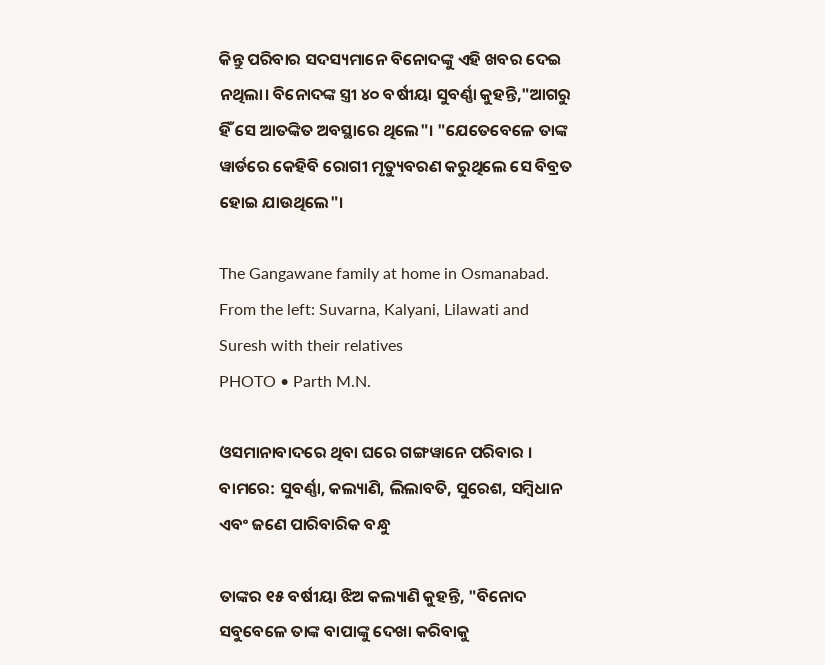କିନ୍ତୁ ପରିବାର ସଦସ୍ୟମାନେ ବିନୋଦଙ୍କୁ ଏହି ଖବର ଦେଇ ନଥିଲା। ବିନୋଦଙ୍କ ସ୍ତ୍ରୀ ୪୦ ବର୍ଷୀୟା ସୁବର୍ଣ୍ଣା କୁହନ୍ତି,"ଆଗରୁ ହିଁ ସେ ଆତଙ୍କିତ ଅବସ୍ଥାରେ ଥିଲେ"। "ଯେତେବେଳେ ତାଙ୍କ ୱାର୍ଡରେ କେହିବି ରୋଗୀ ମୃତ୍ୟୁବରଣ କରୁଥିଲେ ସେ ବିବ୍ରତ ହୋଇ ଯାଉଥିଲେ"।

The Gangawane family at home in Osmanabad. From the left: Suvarna, Kalyani, Lilawati and Suresh with their relatives
PHOTO • Parth M.N.

ଓସମାନାବାଦରେ ଥିବା ଘରେ ଗଙ୍ଗୱାନେ ପରିବାର । ବାମରେ: ସୁବର୍ଣ୍ଣା, କଲ୍ୟାଣି, ଲିଲାବତି, ସୁରେଶ, ସମ୍ଵିଧାନ ଏବଂ ଜଣେ ପାରିବାରିକ ବନ୍ଧୁ

ତାଙ୍କର ୧୫ ବର୍ଷୀୟା ଝିଅ କଲ୍ୟାଣି କୁହନ୍ତି, "ବିନୋଦ ସବୁବେଳେ ତାଙ୍କ ବାପାଙ୍କୁ ଦେଖା କରିବାକୁ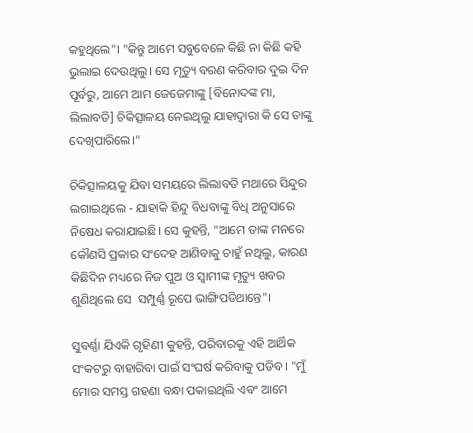କହୁଥିଲେ"। "କିନ୍ତୁ ଆମେ ସବୁବେଳେ କିଛି ନା କିଛି କହି ଭୁଲାଇ ଦେଉଥିଲୁ। ସେ ମୃତ୍ୟୁ ବରଣ କରିବାର ଦୁଇ ଦିନ ପୂର୍ବରୁ, ଆମେ ଆମ ଜେଜେମାଙ୍କୁ [ବିନୋଦଙ୍କ ମା, ଲିଲାବତି] ଚିକିତ୍ସାଳୟ ନେଇଥିଲୁ ଯାହାଦ୍ୱାରା କି ସେ ତାଙ୍କୁ ଦେଖିପାରିଲେ।"

ଚିକିତ୍ସାଳୟକୁ ଯିବା ସମୟରେ ଲିଲାବତି ମଥାରେ ସିନ୍ଦୁର ଲଗାଇଥିଲେ - ଯାହାକି ହିନ୍ଦୁ ବିଧବାଙ୍କୁ ବିଧି ଅନୁସାରେ ନିଷେଧ କରାଯାଇଛି। ସେ କୁହନ୍ତି, "ଆମେ ତାଙ୍କ ମନରେ କୌଣସି ପ୍ରକାର ସଂଦେହ ଆଣିବାକୁ ଚାହୁଁ ନଥିଲୁ, କାରଣ କିଛିଦିନ ମଧ୍ୟରେ ନିଜ ପୁଅ ଓ ସ୍ୱାମୀଙ୍କ ମୃତ୍ୟୁ ଖବର ଶୁଣିଥିଲେ ସେ  ସମ୍ପୁର୍ଣ୍ଣ ରୂପେ ଭାଙ୍ଗିପଡିଥାନ୍ତେ"।

ସୁବର୍ଣ୍ଣା ଯିଏକି ଗୃହିଣୀ କୁହନ୍ତି, ପରିବାରକୁ ଏହି ଆର୍ଥିକ ସଂକଟରୁ ବାହାରିବା ପାଇଁ ସଂଘର୍ଷ କରିବାକୁ ପଡିବ। "ମୁଁ ମୋର ସମସ୍ତ ଗହଣା ବନ୍ଧା ପକାଇଥିଲି ଏବଂ ଆମେ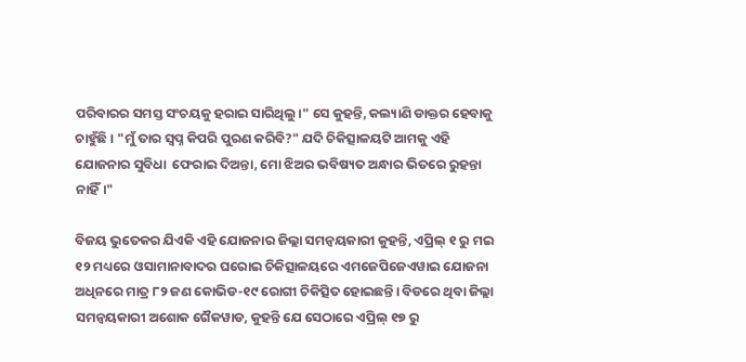ପରିବାରର ସମସ୍ତ ସଂଚୟକୁ ହରାଇ ସାରିଥିଲୁ।" ସେ କୁହନ୍ତି, କଲ୍ୟାଣି ଡାକ୍ତର ହେବାକୁ ଚାହୁଁଛି। "ମୁଁ ତାର ସ୍ୱପ୍ନ କିପରି ପୁରଣ କରିବି?" ଯଦି ଚିକିତ୍ସାଳୟଟି ଆମକୁ ଏହି ଯୋଜନାର ସୁବିଧା  ଫେରାଇ ଦିଅନ୍ତା, ମୋ ଝିଅର ଭବିଷ୍ୟତ ଅନ୍ଧାର ଭିତରେ ରୁହନ୍ତା ନାହିଁ।"

ବିଜୟ ଭୁତେକର ଯିଏକି ଏହି ଯୋଜନାର ଜିଲ୍ଲା ସମନ୍ୱୟକାରୀ କୁହନ୍ତି, ଏପ୍ରିଲ୍‌ ୧ ରୁ ମଇ ୧୨ ମଧ୍ୟରେ ଓସାମାନାବାଦର ଘରୋଇ ଚିକିତ୍ସାଳୟରେ ଏମଜେପିଜେଏୱାଇ ଯୋଜନା ଅଧିନରେ ମାତ୍ର ୮୨ ଜଣ କୋଭିଡ-୧୯ ରୋଗୀ ଚିକିତ୍ସିତ ହୋଇଛନ୍ତି। ବିଡରେ ଥିବା ଜିଲ୍ଲା ସମନ୍ୱୟକାରୀ ଅଶୋକ ଗୈକୱାଡ, କୁହନ୍ତି ଯେ ସେଠାରେ ଏପ୍ରିଲ୍‌ ୧୭ ରୁ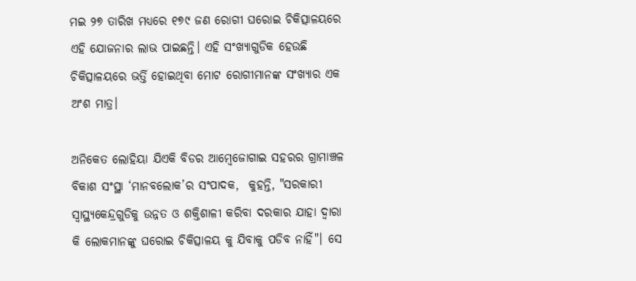ମଇ ୨୭ ତାରିଖ ମଧ୍ୟରେ ୧୭୯ ଜଣ ରୋଗୀ ଘରୋଇ ଚିକିତ୍ସାଳୟରେ ଏହି ଯୋଜନାର ଲାଭ ପାଇଛନ୍ତି। ଏହି ସଂଖ୍ୟାଗୁଡିକ ହେଉଛି ଚିକିତ୍ସାଳୟରେ ଭର୍ତ୍ତି ହୋଇଥିବା ମୋଟ ରୋଗୀମାନଙ୍କ ସଂଖ୍ୟାର ଏକ ଅଂଶ ମାତ୍ର।

ଅନିକେତ ଲୋହିୟା ଯିଏକି ବିଡର ଆମ୍ବେଜୋଗାଇ ସହରର ଗ୍ରାମାଞ୍ଚଳ ବିକାଶ ସଂସ୍ଥା ‘ମାନବଲୋକ’ର ସଂପାଦକ,  କୁହନ୍ତି, "ସରକାରୀ ସ୍ୱାସ୍ଥ୍ୟକେନ୍ଦ୍ରଗୁଡିକୁ ଉନ୍ନତ ଓ ଶକ୍ତିଶାଳୀ କରିବା ଦରକାର ଯାହା ଦ୍ୱାରା କି ଲୋକମାନଙ୍କୁ ଘରୋଇ ଚିକିତ୍ସାଳୟ କୁ ଯିବାକୁ ପଡିବ ନାହିଁ"। ସେ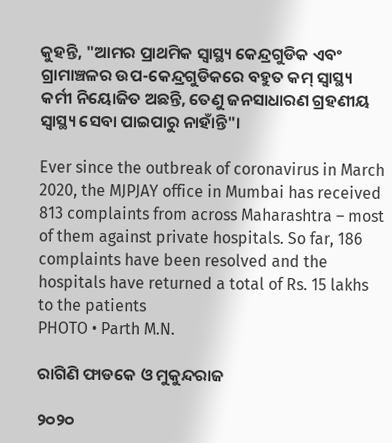କୁହନ୍ତି, "ଆମର ପ୍ରାଥମିକ ସ୍ୱାସ୍ଥ୍ୟ କେନ୍ଦ୍ରଗୁଡିକ ଏବଂ ଗ୍ରାମାଞ୍ଚଳର ଉପ-କେନ୍ଦ୍ରଗୁଡିକରେ ବହୁତ କମ୍‍ ସ୍ୱାସ୍ଥ୍ୟ କର୍ମୀ ନିୟୋଜିତ ଅଛନ୍ତି, ତେଣୁ ଜନସାଧାରଣ ଗ୍ରହଣୀୟ ସ୍ୱାସ୍ଥ୍ୟ ସେବା ପାଇପାରୁ ନାହାଁନ୍ତି"।

Ever since the outbreak of coronavirus in March 2020, the MJPJAY office in Mumbai has received 813 complaints from across Maharashtra – most of them against private hospitals. So far, 186 complaints have been resolved and the hospitals have returned a total of Rs. 15 lakhs to the patients
PHOTO • Parth M.N.

ରାଗିଣି ଫାଡକେ ଓ ମୁକୁନ୍ଦରାଜ

୨୦୨୦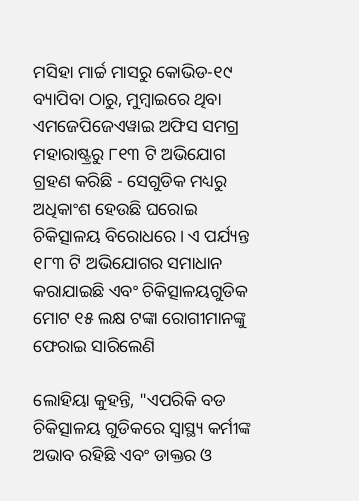ମସିହା ମାର୍ଚ୍ଚ ମାସରୁ କୋଭିଡ-୧୯ ବ୍ୟାପିବା ଠାରୁ, ମୁମ୍ବାଇରେ ଥିବା ଏମଜେପିଜେଏୱାଇ ଅଫିସ ସମଗ୍ର ମହାରାଷ୍ଟ୍ରରୁ ୮୧୩ ଟି ଅଭିଯୋଗ ଗ୍ରହଣ କରିଛି - ସେଗୁଡିକ ମଧ୍ୟରୁ ଅଧିକାଂଶ ହେଉଛି ଘରୋଇ ଚିକିତ୍ସାଳୟ ବିରୋଧରେ। ଏ ପର୍ଯ୍ୟନ୍ତ ୧୮୩ ଟି ଅଭିଯୋଗର ସମାଧାନ କରାଯାଇଛି ଏବଂ ଚିକିତ୍ସାଳୟଗୁଡିକ ମୋଟ ୧୫ ଲକ୍ଷ ଟଙ୍କା ରୋଗୀମାନଙ୍କୁ ଫେରାଇ ସାରିଲେଣି

ଲୋହିୟା କୁହନ୍ତି, "ଏପରିକି ବଡ ଚିକିତ୍ସାଳୟ ଗୁଡିକରେ ସ୍ୱାସ୍ଥ୍ୟ କର୍ମୀଙ୍କ ଅଭାବ ରହିଛି ଏବଂ ଡାକ୍ତର ଓ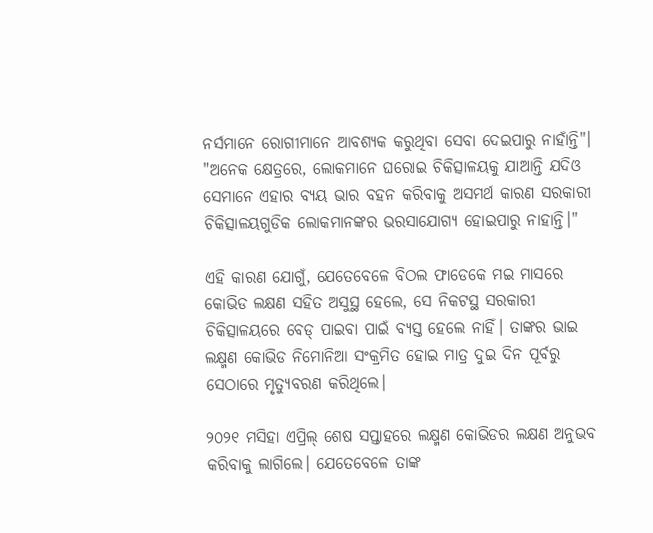ନର୍ସମାନେ ରୋଗୀମାନେ ଆବଶ୍ୟକ କରୁଥିବା ସେବା ଦେଇପାରୁ ନାହାଁନ୍ତି"। "ଅନେକ କ୍ଷେତ୍ରରେ, ଲୋକମାନେ ଘରୋଇ ଚିକିତ୍ସାଳୟକୁ ଯାଆନ୍ତି ଯଦିଓ ସେମାନେ ଏହାର ବ୍ୟୟ ଭାର ବହନ କରିବାକୁ ଅସମର୍ଥ କାରଣ ସରକାରୀ ଚିକିତ୍ସାଳୟଗୁଡିକ ଲୋକମାନଙ୍କର ଭରସାଯୋଗ୍ୟ ହୋଇପାରୁ ନାହାନ୍ତି।"

ଏହି କାରଣ ଯୋଗୁଁ, ଯେତେବେଳେ ବିଠଲ ଫାଡେକେ ମଇ ମାସରେ କୋଭିଡ ଲକ୍ଷଣ ସହିତ ଅସୁସ୍ଥ ହେଲେ, ସେ ନିକଟସ୍ଥ ସରକାରୀ ଚିକିତ୍ସାଳୟରେ ବେଡ୍‍ ପାଇବା ପାଇଁ ବ୍ୟସ୍ତ ହେଲେ ନାହିଁ। ତାଙ୍କର ଭାଇ ଲକ୍ଷ୍ମଣ କୋଭିଡ ନିମୋନିଆ ସଂକ୍ରମିତ ହୋଇ ମାତ୍ର ଦୁଇ ଦିନ ପୂର୍ବରୁ ସେଠାରେ ମୃତ୍ୟୁବରଣ କରିଥିଲେ।

୨୦୨୧ ମସିହା ଏପ୍ରିଲ୍‌ ଶେଷ ସପ୍ତାହରେ ଲକ୍ଷ୍ମଣ କୋଭିଡର ଲକ୍ଷଣ ଅନୁଭବ କରିବାକୁ ଲାଗିଲେ। ଯେତେବେଳେ ତାଙ୍କ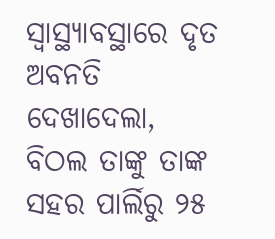ସ୍ୱାସ୍ଥ୍ୟାବସ୍ଥାରେ ଦୃତ ଅବନତି ଦେଖାଦେଲା, ବିଠଲ ତାଙ୍କୁ ତାଙ୍କ ସହର ପାର୍ଲିରୁ ୨୫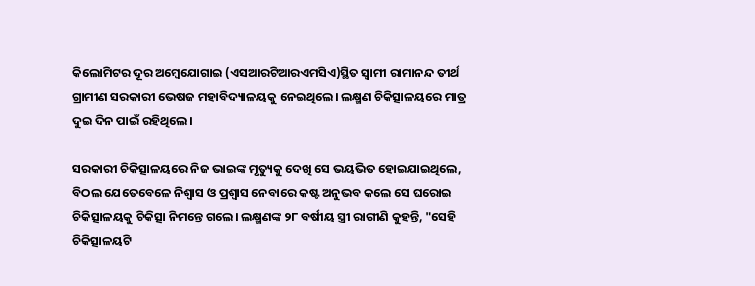କିଲୋମିଟର ଦୂର ଅମ୍ବେଯୋଗାଇ (ଏସଆରଟିଆରଏମସିଏ)ସ୍ଥିତ ସ୍ୱାମୀ ରାମାନନ୍ଦ ତୀର୍ଥ ଗ୍ରାମୀଣ ସରକାରୀ ଭେଷଜ ମହାବିଦ୍ୟାଳୟକୁ ନେଇଥିଲେ। ଲକ୍ଷ୍ମଣ ଚିକିତ୍ସାଳୟରେ ମାତ୍ର ଦୁଇ ଦିନ ପାଇଁ ରହିଥିଲେ।

ସରକାରୀ ଚିକିତ୍ସାଳୟରେ ନିଜ ଭାଇଙ୍କ ମୃତ୍ୟୁକୁ ଦେଖି ସେ ଭୟଭିତ ହୋଇଯାଇଥିଲେ, ବିଠଲ ଯେତେବେଳେ ନିଶ୍ୱାସ ଓ ପ୍ରଶ୍ୱାସ ନେବାରେ କଷ୍ଟ ଅନୁଭବ କଲେ ସେ ଘରୋଇ ଚିକିତ୍ସାଳୟକୁ ଚିକିତ୍ସା ନିମନ୍ତେ ଗଲେ। ଲକ୍ଷ୍ମଣଙ୍କ ୨୮ ବର୍ଷୀୟ ସ୍ତ୍ରୀ ରାଗୀଣି କୁହନ୍ତି, "ସେହି ଚିକିତ୍ସାଳୟଟି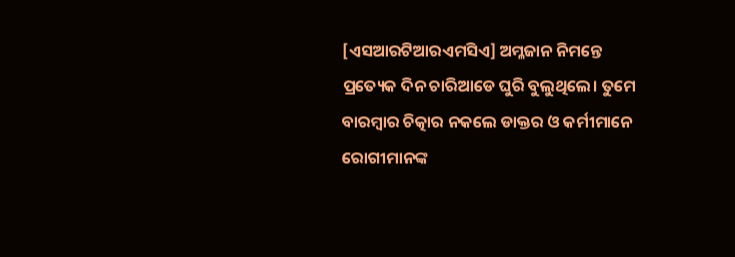[ଏସଆରଟିଆରଏମସିଏ] ଅମ୍ଳଜାନ ନିମନ୍ତେ ପ୍ରତ୍ୟେକ ଦିନ ଚାରିଆଡେ ଘୁରି ବୁଲୁଥିଲେ। ତୁମେ ବାରମ୍ବାର ଚିତ୍କାର ନକଲେ ଡାକ୍ତର ଓ କର୍ମୀମାନେ ରୋଗୀମାନଙ୍କ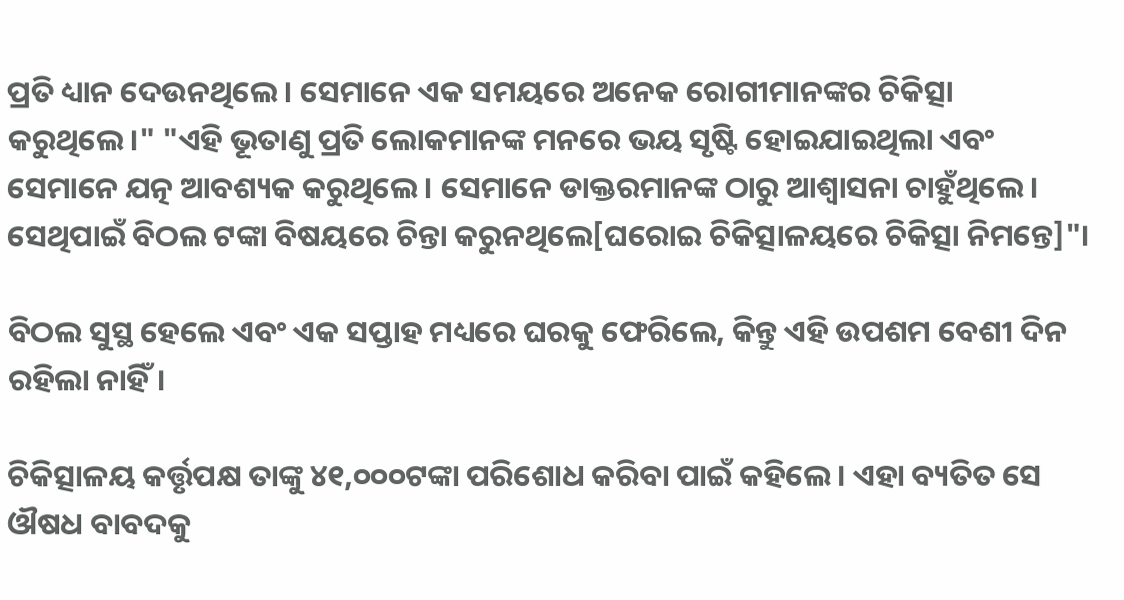ପ୍ରତି ଧ୍ୟାନ ଦେଉନଥିଲେ। ସେମାନେ ଏକ ସମୟରେ ଅନେକ ରୋଗୀମାନଙ୍କର ଚିକିତ୍ସା କରୁଥିଲେ।" "ଏହି ଭୂତାଣୁ ପ୍ରତି ଲୋକମାନଙ୍କ ମନରେ ଭୟ ସୃଷ୍ଟି ହୋଇଯାଇଥିଲା ଏବଂ ସେମାନେ ଯତ୍ନ ଆବଶ୍ୟକ କରୁଥିଲେ। ସେମାନେ ଡାକ୍ତରମାନଙ୍କ ଠାରୁ ଆଶ୍ୱାସନା ଚାହୁଁଥିଲେ। ସେଥିପାଇଁ ବିଠଲ ଟଙ୍କା ବିଷୟରେ ଚିନ୍ତା କରୁନଥିଲେ[ଘରୋଇ ଚିକିତ୍ସାଳୟରେ ଚିକିତ୍ସା ନିମନ୍ତେ]"।

ବିଠଲ ସୁସ୍ଥ ହେଲେ ଏବଂ ଏକ ସପ୍ତାହ ମଧ୍ୟରେ ଘରକୁ ଫେରିଲେ, କିନ୍ତୁ ଏହି ଉପଶମ ବେଶୀ ଦିନ ରହିଲା ନାହିଁ।

ଚିକିତ୍ସାଳୟ କର୍ତ୍ତୃପକ୍ଷ ତାଙ୍କୁ ୪୧,୦୦୦ଟଙ୍କା ପରିଶୋଧ କରିବା ପାଇଁ କହିଲେ। ଏହା ବ୍ୟତିତ ସେ ଔଷଧ ବାବଦକୁ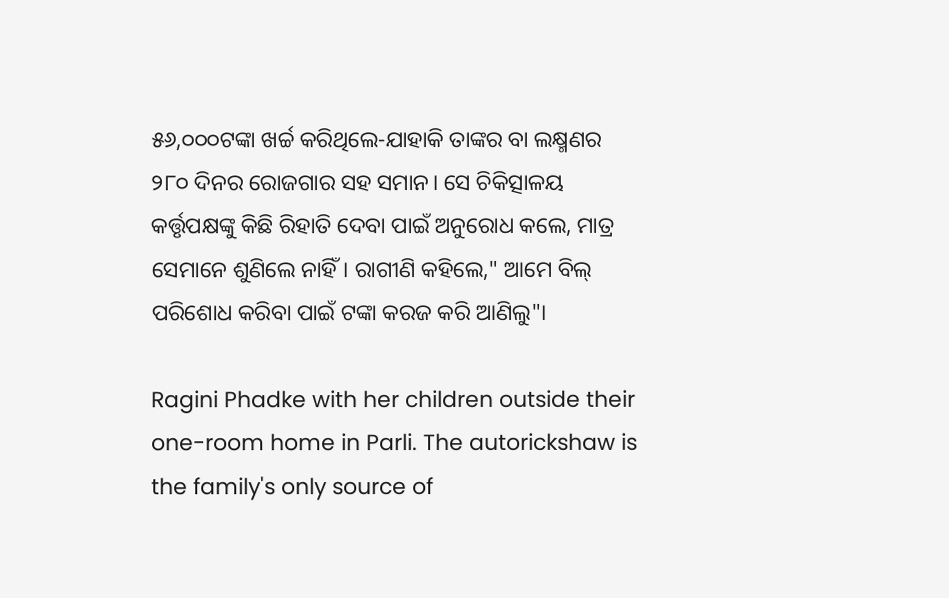୫୬,୦୦୦ଟଙ୍କା ଖର୍ଚ୍ଚ କରିଥିଲେ-ଯାହାକି ତାଙ୍କର ବା ଲକ୍ଷ୍ମଣର ୨୮୦ ଦିନର ରୋଜଗାର ସହ ସମାନ। ସେ ଚିକିତ୍ସାଳୟ କର୍ତ୍ତୃପକ୍ଷଙ୍କୁ କିଛି ରିହାତି ଦେବା ପାଇଁ ଅନୁରୋଧ କଲେ, ମାତ୍ର ସେମାନେ ଶୁଣିଲେ ନାହିଁ। ରାଗୀଣି କହିଲେ," ଆମେ ବିଲ୍‍ ପରିଶୋଧ କରିବା ପାଇଁ ଟଙ୍କା କରଜ କରି ଆଣିଲୁ"।

Ragini Phadke with her children outside their one-room home in Parli. The autorickshaw is the family's only source of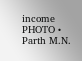income
PHOTO • Parth M.N.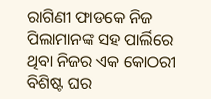ରାଗିଣୀ ଫାଡକେ ନିଜ ପିଲାମାନଙ୍କ ସହ ପାର୍ଲିରେ ଥିବା ନିଜର ଏକ କୋଠରୀ ବିଶିଷ୍ଟ ଘର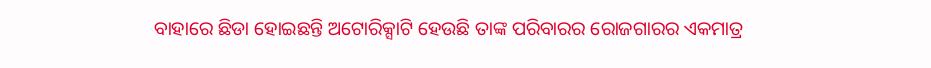ବାହାରେ ଛିଡା ହୋଇଛନ୍ତି ଅଟୋରିକ୍ସା‍ଟି ହେଉଛି ତାଙ୍କ ପରିବାରର ରୋଜଗାରର ଏକମାତ୍ର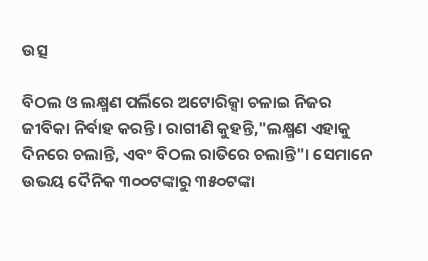ଉତ୍ସ

ବିଠଲ ଓ ଲକ୍ଷ୍ମଣ ପର୍ଲିରେ ଅଟୋରିକ୍ସା ଚଳାଇ ନିଜର ଜୀବିକା ନିର୍ବାହ କରନ୍ତି। ରାଗୀଣି କୁହନ୍ତି,"ଲକ୍ଷ୍ମଣ ଏହାକୁ ଦିନରେ ଚଲାନ୍ତି, ଏବଂ ବିଠଲ ରାତିରେ ଚଲାନ୍ତି"। ସେମାନେ ଉଭୟ ଦୈନିକ ୩୦୦ଟଙ୍କାରୁ ୩୫୦ଟଙ୍କା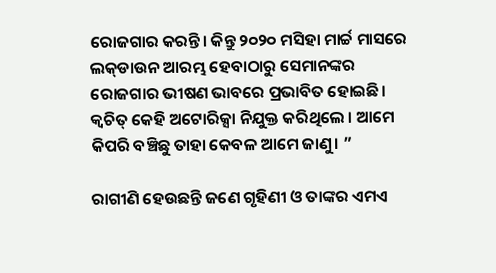ରୋଜଗାର କରନ୍ତି। କିନ୍ତୁ ୨୦୨୦ ମସିହା ମାର୍ଚ୍ଚ ମାସରେ  ଲକ୍‍ଡାଉନ ଆରମ୍ଭ ହେବାଠାରୁ ସେମାନଙ୍କର ରୋଜଗାର ଭୀଷଣ ଭାବରେ ପ୍ରଭାବିତ ହୋଇଛି। କ୍ୱଚିତ୍ କେହି ଅଟୋରିକ୍ସା ନିଯୁକ୍ତ କରିଥିଲେ । ଆମେ କିପରି ବଞ୍ଚିଛୁ ତାହା କେବଳ ଆମେ ଜାଣୁ। ”

ରାଗୀଣି ହେଉଛନ୍ତି ଜଣେ ଗୃହିଣୀ ଓ ତାଙ୍କର ଏମଏ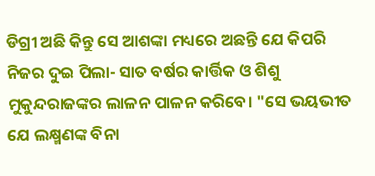ଡିଗ୍ରୀ ଅଛି କିନ୍ତୁ ସେ ଆଶଙ୍କା ମଧ୍ୟରେ ଅଛନ୍ତି ଯେ କିପରି ନିଜର ଦୁଇ ପିଲା- ସାତ ବର୍ଷର କାର୍ତ୍ତିକ ଓ ଶିଶୁ ମୁକୁନ୍ଦରାଜଙ୍କର ଲାଳନ ପାଳନ କରିବେ। "ସେ ଭୟଭୀତ ଯେ ଲକ୍ଷ୍ମଣଙ୍କ ବିନା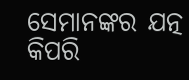ସେମାନଙ୍କର ଯତ୍ନ କିପରି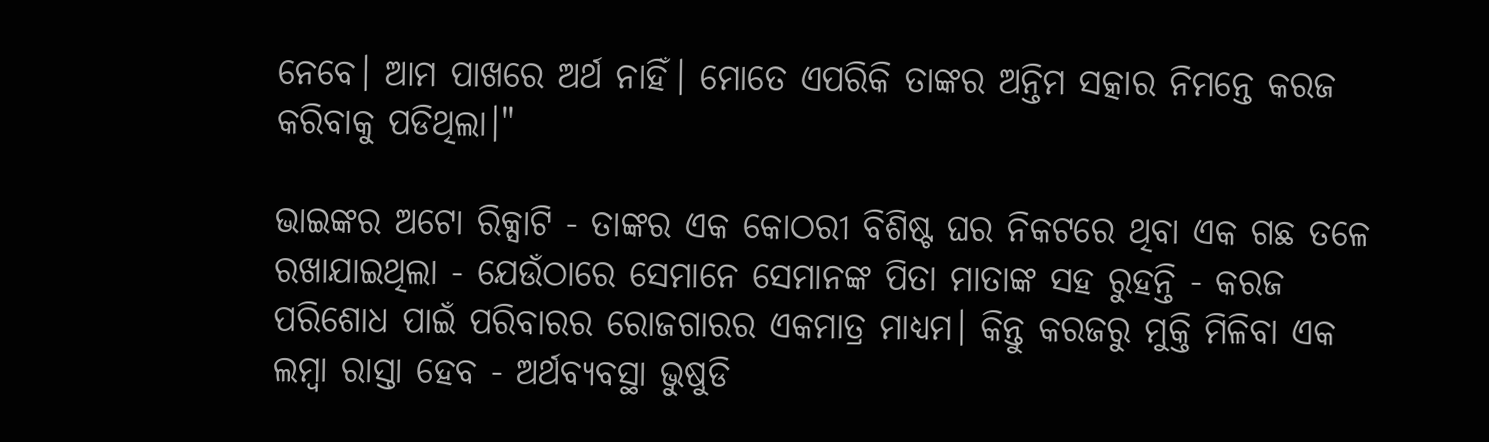ନେବେ। ଆମ ପାଖରେ ଅର୍ଥ ନାହିଁ। ମୋତେ ଏପରିକି ତାଙ୍କର ଅନ୍ତିମ ସତ୍କାର ନିମନ୍ତେ କରଜ କରିବାକୁ ପଡିଥିଲା।"

ଭାଇଙ୍କର ଅଟୋ ରିକ୍ସାଟି - ତାଙ୍କର ଏକ କୋଠରୀ ବିଶିଷ୍ଟ ଘର ନିକଟରେ ଥିବା ଏକ ଗଛ ତଳେ ରଖାଯାଇଥିଲା - ଯେଉଁଠାରେ ସେମାନେ ସେମାନଙ୍କ ପିତା ମାତାଙ୍କ ସହ ରୁହନ୍ତି - କରଜ ପରିଶୋଧ ପାଇଁ ପରିବାରର ରୋଜଗାରର ଏକମାତ୍ର ମାଧ୍ୟମ। କିନ୍ତୁ କରଜରୁ ମୁକ୍ତି ମିଳିବା ଏକ ଲମ୍ବା ରାସ୍ତା ହେବ - ଅର୍ଥବ୍ୟବସ୍ଥା ଭୁଷୁଡି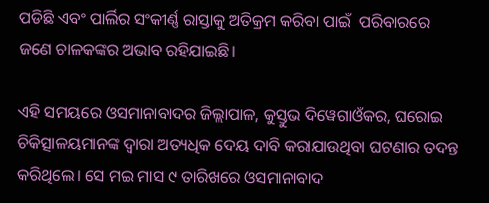ପଡିଛି ଏବଂ ପାର୍ଲିର ସଂକୀର୍ଣ୍ଣ ରାସ୍ତାକୁ ଅତିକ୍ରମ କରିବା ପାଇଁ  ପରିବାରରେ ଜଣେ ଚାଳକଙ୍କର ଅଭାବ ରହିଯାଇଛି।

ଏହି ସମୟରେ ଓସମାନାବାଦର ଜିଲ୍ଲାପାଳ, କୁସ୍ତୁଭ ଦିୱେଗାଓଁକର, ଘରୋଇ ଚିକିତ୍ସାଳୟମାନଙ୍କ ଦ୍ୱାରା ଅତ୍ୟଧିକ ଦେୟ ଦାବି କରାଯାଉଥିବା ଘଟଣାର ତଦନ୍ତ କରିଥିଲେ। ସେ ମଇ ମାସ ୯ ତାରିଖରେ ଓସମାନାବାଦ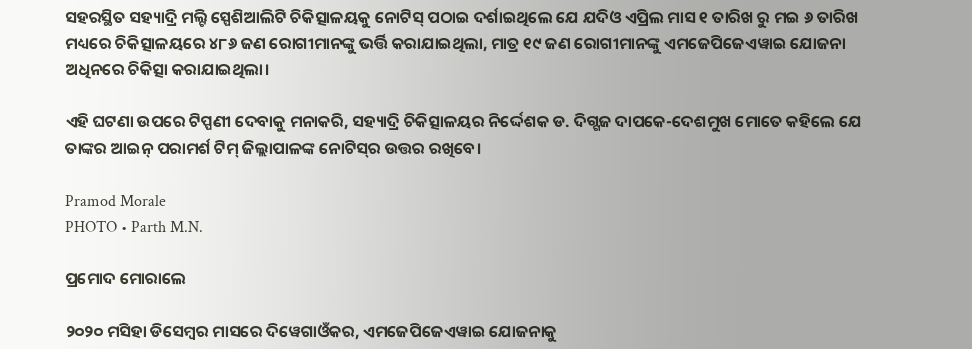ସହରସ୍ଥିତ ସହ୍ୟାଦ୍ରି ମଲ୍ଟି ସ୍ପେଶିଆଲିଟି ଚିକିତ୍ସାଳୟକୁ ନୋଟିସ୍‍ ପଠାଇ ଦର୍ଶାଇଥିଲେ ଯେ ଯଦିଓ ଏପ୍ରିଲ ମାସ ୧ ତାରିଖ ରୁ ମଇ ୬ ତାରିଖ ମଧ୍ୟରେ ଚିକିତ୍ସାଳୟରେ ୪୮୬ ଜଣ ରୋଗୀମାନଙ୍କୁ ଭର୍ତ୍ତି କରାଯାଇଥିଲା, ମାତ୍ର ୧୯ ଜଣ ରୋଗୀମାନଙ୍କୁ ଏମଜେପିଜେଏୱାଇ ଯୋଜନା ଅଧିନରେ ଚିକିତ୍ସା କରାଯାଇଥିଲା।

ଏହି ଘଟଣା ଉପରେ ଟିପ୍ପଣୀ ଦେବାକୁ ମନାକରି, ସହ୍ୟାଦ୍ରି ଚିକିତ୍ସାଳୟର ନିର୍ଦ୍ଦେଶକ ଡ. ଦିଗ୍ଗଜ ଦାପକେ-ଦେଶମୁଖ ମୋତେ କହିଲେ ଯେ ତାଙ୍କର ଆଇନ୍‍ ପରାମର୍ଶ ଟିମ୍‍ ଜିଲ୍ଲାପାଳଙ୍କ ନୋଟିସ୍‍ର ଉତ୍ତର ରଖିବେ।

Pramod Morale
PHOTO • Parth M.N.

ପ୍ରମୋଦ ମୋରାଲେ

୨୦୨୦ ମସିହା ଡିସେମ୍ବର ମାସରେ ଦିୱେଗାଓଁକର, ଏମଜେପିଜେଏୱାଇ ଯୋଜନାକୁ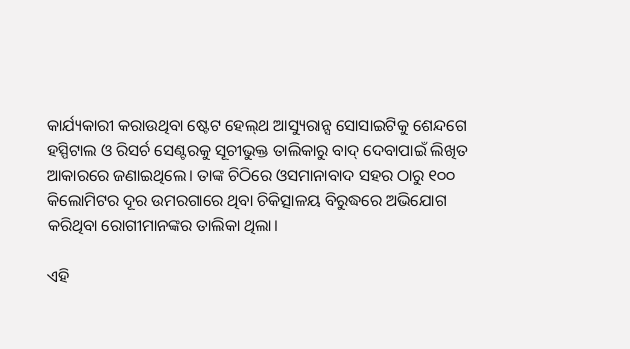କାର୍ଯ୍ୟକାରୀ କରାଉଥିବା ଷ୍ଟେଟ ହେଲ୍‍ଥ ଆସ୍ୟୁରାନ୍ସ ସୋସାଇଟିକୁ ଶେନ୍ଦଗେ ହସ୍ପିଟାଲ ଓ ରିସର୍ଚ ସେଣ୍ଟରକୁ ସୂଚୀଭୁକ୍ତ ତାଲିକାରୁ ବାଦ୍‍ ଦେବାପାଇଁ ଲିଖିତ ଆକାରରେ ଜଣାଇଥିଲେ। ତାଙ୍କ ଚିଠିରେ ଓସମାନାବାଦ ସହର ଠାରୁ ୧୦୦ କିଲୋମିଟର ଦୂର ଉମରଗାରେ ଥିବା ଚିକିତ୍ସାଳୟ ବିରୁଦ୍ଧରେ ଅଭିଯୋଗ କରିଥିବା ରୋଗୀମାନଙ୍କର ତାଲିକା ଥିଲା।

ଏହି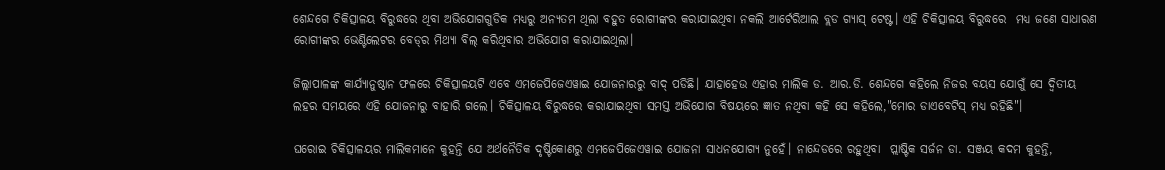ଶେନ୍ଦଗେ ଚିକିତ୍ସାଳୟ ବିରୁଦ୍ଧରେ ଥିବା ଅଭିଯୋଗଗୁଡିକ ମଧ୍ୟରୁ ଅନ୍ୟତମ ଥିଲା ବହୁତ ରୋଗୀଙ୍କର କରାଯାଇଥିବା ନକଲି ଆର୍ଟେରିଆଲ ବ୍ଲଡ ଗ୍ୟାସ୍‍ ଟେଷ୍ଟ। ଏହି ଚିକିତ୍ସାଳୟ ବିରୁଦ୍ଧରେ  ମଧ୍ୟ ଜଣେ ସାଧାରଣ ରୋଗୀଙ୍କର ଭେଣ୍ଟିଲେଟର ବେଡ୍‍ର ମିଥ୍ୟା ବିଲ୍‍ କରିଥିବାର ଅଭିଯୋଗ କରାଯାଇଥିଲା।

ଜିଲ୍ଲାପାଳଙ୍କ କାର୍ଯ୍ୟାନୁଷ୍ଠାନ ଫଳରେ ଚିକିତ୍ସାଳୟଟି ଏବେ ଏମଜେପିଜେଏୱାଇ ଯୋଜନାରରୁ ବାଦ୍‍ ପଡିଛି। ଯାହାହେଉ ଏହାର ମାଲିକ ଡ. ଆର.ଡି. ଶେନ୍ଦଗେ କହିଲେ ନିଜର ବୟସ ଯୋଗୁଁ ସେ ଦ୍ୱିତୀୟ ଲହର ସମୟରେ ଏହି ଯୋଜନାରୁ ବାହାରି ଗଲେ। ଚିକିତ୍ସାଳୟ ବିରୁଦ୍ଧରେ କରାଯାଇଥିବା ସମସ୍ତ ଅଭିଯୋଗ ବିଷୟରେ ଜ୍ଞାତ ନଥିବା କହି ସେ କହିଲେ,"ମୋର ଡାଏବେଟିସ୍‍ ମଧ୍ୟ ରହିଛି"।

ଘରୋଇ ଚିକିତ୍ସାଳୟର ମାଲିକମାନେ କୁହନ୍ତି ଯେ ଅର୍ଥନୈତିକ ଦୃଷ୍ଟିକୋଣରୁ ଏମଜେପିଜେଏୱାଇ ଯୋଜନା ସାଧନଯୋଗ୍ୟ ନୁହେଁ। ନାନ୍ଦେଡରେ ରହୁଥିବା  ପ୍ଲାଷ୍ଟିକ ସର୍ଜନ ଡା. ସଞ୍ଜୟ କଦମ କୁହନ୍ତି,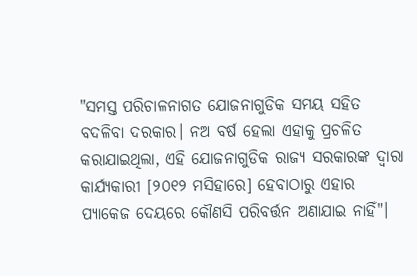"ସମସ୍ତ ପରିଚାଳନାଗତ ଯୋଜନାଗୁଡିକ ସମୟ ସହିତ ବଦଳିବା ଦରକାର। ନଅ ବର୍ଷ ହେଲା ଏହାକୁ ପ୍ରଚଳିତ କରାଯାଇଥିଲା, ଏହି ଯୋଜନାଗୁଡିକ ରାଜ୍ୟ ସରକାରଙ୍କ ଦ୍ୱାରା କାର୍ଯ୍ୟକାରୀ [୨୦୧୨ ମସିହାରେ] ହେବାଠାରୁ ଏହାର ପ୍ୟାକେଜ ଦେୟରେ କୌଣସି ପରିବର୍ତ୍ତନ ଅଣାଯାଇ ନାହିଁ"।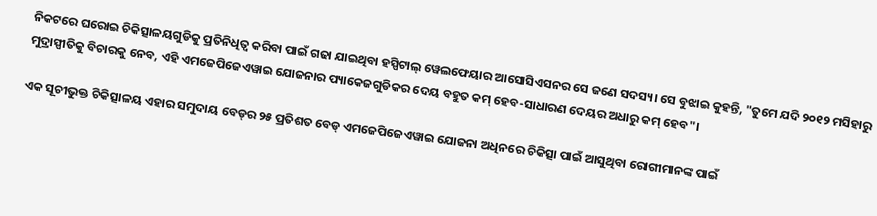ନିକଟରେ ଘରୋଇ ଚିକିତ୍ସାଳୟଗୁଡିକୁ ପ୍ରତିନିଧିତ୍ୱ କରିବା ପାଇଁ ଗଢା ଯାଇଥିବା ହସ୍ପିଟାଲ୍‍ ୱେଲଫେୟାର ଆସୋସିଏସନର ସେ ଜଣେ ସଦସ୍ୟ। ସେ ବୁଝାଇ କୁହନ୍ତି, "ତୁମେ ଯଦି ୨୦୧୨ ମସିହାରୁ ମୁଦ୍ରାସ୍ପୀତିକୁ ବିଚାରକୁ ନେବ, ଏହି ଏମଜେପିଜେଏୱାଇ ଯୋଜନାର ପ୍ୟାକେଜଗୁଡିକର ଦେୟ ବହୁତ କମ୍‍ ହେବ-ସାଧାରଣ ଦେୟର ଅଧାରୁ କମ୍‍ ହେବ"।

ଏକ ସୂଚୀଭୁକ୍ତ ଚିକିତ୍ସାଳୟ ଏହାର ସମୁଦାୟ ବେଡ୍‍ର ୨୫ ପ୍ରତିଶତ ବେଡ୍‍ ଏମଜେପିଜେଏୱାଇ ଯୋଜନା ଅଧିନରେ ଚିକିତ୍ସା ପାଇଁ ଆସୁଥିବା ରୋଗୀମାନଙ୍କ ପାଇଁ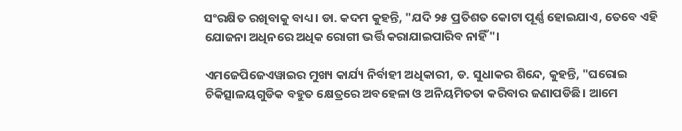ସଂରକ୍ଷିତ ରଖିବାକୁ ବାଧ୍ୟ। ଡା. କଦମ କୁହନ୍ତି, "ଯଦି ୨୫ ପ୍ରତିଶତ କୋଟା ପୂର୍ଣ୍ଣ ହୋଇଯାଏ, ତେବେ ଏହି ଯୋଜନା ଅଧିନରେ ଅଧିକ ରୋଗୀ ଭର୍ତ୍ତି କରାଯାଇପାରିବ ନାହିଁ"।

ଏମଜେପିଜେଏୱାଇର ମୁଖ୍ୟ କାର୍ଯ୍ୟ ନିର୍ବାହୀ ଅଧିକାରୀ, ଡ. ସୁଧାକର ଶିନ୍ଦେ, କୁହନ୍ତି, "ଘରୋଇ ଚିକିତ୍ସାଳୟଗୁଡିକ ବହୁତ କ୍ଷେତ୍ରରେ ଅବହେଳା ଓ ଅନିୟମିତତା କରିବାର ଜଣାପଡିଛି। ଆମେ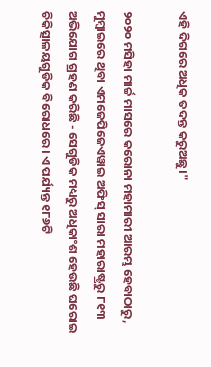ଏହି ଦିଗରେ ଅଧିକ ତଦନ୍ତ କରୁଅଛୁ।"

୨୦୨୦ ମସିହା ମାର୍ଚ୍ଚ ମାସରେ କରୋନା ମହାମାରୀ ଆରମ୍ଭ ହେବାଠାରୁ, ମୁମ୍ବାଇରେ ଥିବା ଏମଜେପିଜେଏୱାଇ ଅଫିସ୍‍ ସାରା ମହାରାଷ୍ଟ୍ରରୁ ୮୧୩ ଅଭିଯୋଗ ଗ୍ରହଣ କରିଛି - ସେଗୁଡିକ ମଧ୍ୟରୁ ଅଧିକାଂଶ ହେଉଛି ଘରୋଇ ଚିକିତ୍ସାଳୟଗୁଡିକ ବିରୋଧରେ। ଏ ପର୍ଯ୍ୟନ୍ତ ୧୮୬ଟି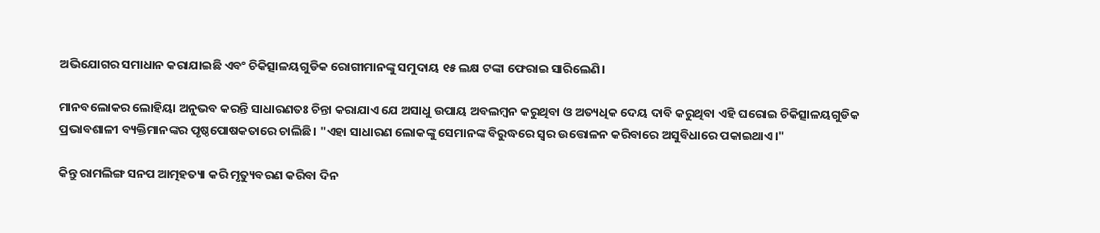ଅଭିଯୋଗର ସମାଧାନ କରାଯାଇଛି ଏବଂ ଚିକିତ୍ସାଳୟଗୁଡିକ ରୋଗୀମାନଙ୍କୁ ସମୁଦାୟ ୧୫ ଲକ୍ଷ ଟଙ୍କା ଫେରାଇ ସାରିଲେଣି।

ମାନବଲୋକର ଲୋହିୟା ଅନୁଭବ କରନ୍ତି ସାଧାରଣତଃ ଚିନ୍ତା କରାଯାଏ ଯେ ଅସାଧୁ ଉପାୟ ଅବଲମ୍ବନ କରୁଥିବା ଓ ଅତ୍ୟଧିକ ଦେୟ ଦାବି କରୁଥିବା ଏହି ଘରୋଇ ଚିକିତ୍ସାଳୟଗୁଡିକ ପ୍ରଭାବଶାଳୀ ବ୍ୟକ୍ତିମାନଙ୍କର ପୃଷ୍ଠପୋଷକତାରେ ଚାଲିଛି। "ଏହା ସାଧାରଣ ଲୋକଙ୍କୁ ସେମାନଙ୍କ ବିରୁଦ୍ଧରେ ସ୍ୱର ଉତ୍ତୋଳନ କରିବାରେ ଅସୁବିଧାରେ ପକାଇଥାଏ।"

କିନ୍ତୁ ରାମଲିଙ୍ଗ ସନପ ଆତ୍ମହତ୍ୟା କରି ମୃତ୍ୟୁବରଣ କରିବା ଦିନ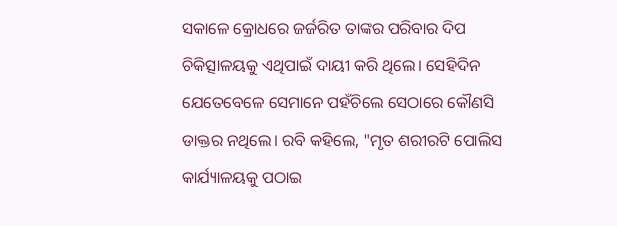ସକାଳେ କ୍ରୋଧରେ ଜର୍ଜରିତ ତାଙ୍କର ପରିବାର ଦିପ ଚିକିତ୍ସାଳୟକୁ ଏଥିପାଇଁ ଦାୟୀ କରି ଥିଲେ। ସେହିଦିନ ଯେତେବେଳେ ସେମାନେ ପହଁଚିଲେ ସେଠାରେ କୌଣସି ଡାକ୍ତର ନଥିଲେ। ରବି କହିଲେ, "ମୃତ ଶରୀରଟି ପୋଲିସ କାର୍ଯ୍ୟାଳୟକୁ ପଠାଇ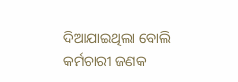ଦିଆଯାଇଥିଲା ବୋଲି କର୍ମଚାରୀ ଜଣକ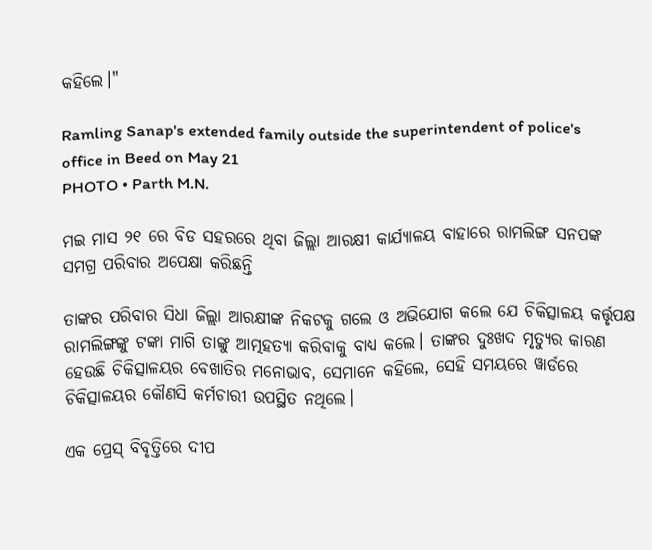କହିଲେ।"

Ramling Sanap's extended family outside the superintendent of police's office in Beed on May 21
PHOTO • Parth M.N.

ମଇ ମାସ ୨୧ ରେ ବିଡ ସହରରେ ଥିବା ଜିଲ୍ଲା ଆରକ୍ଷୀ କାର୍ଯ୍ୟାଳୟ ବାହାରେ ରାମଲିଙ୍ଗ ସନପଙ୍କ ସମଗ୍ର ପରିବାର ଅପେକ୍ଷା କରିଛନ୍ତି

ତାଙ୍କର ପରିବାର ସିଧା ଜିଲ୍ଲା ଆରକ୍ଷୀଙ୍କ ନିକଟକୁ ଗଲେ ଓ ଅଭିଯୋଗ କଲେ ଯେ ଚିକିତ୍ସାଳୟ କର୍ତ୍ତୃପକ୍ଷ ରାମଲିଙ୍ଗଙ୍କୁ ଟଙ୍କା ମାଗି ତାଙ୍କୁ ଆତ୍ମହତ୍ୟା କରିବାକୁ ବାଧ୍ୟ କଲେ। ତାଙ୍କର ଦୁଃଖଦ ମୃତ୍ୟୁର କାରଣ ହେଉଛି ଚିକିତ୍ସାଳୟର ବେଖାତିର ମନୋଭାବ, ସେମାନେ କହିଲେ, ସେହି ସମୟରେ ୱାର୍ଡରେ ଚିକିତ୍ସାଳୟର କୌଣସି କର୍ମଚାରୀ ଉପସ୍ଥିତ ନଥିଲେ।

ଏକ ପ୍ରେସ୍‍ ବିବୃତ୍ତିରେ ଦୀପ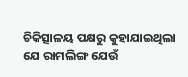ଚିକିତ୍ସାଳୟ ପକ୍ଷରୁ କୁହାଯାଇଥିଲା ଯେ ରାମଲିଙ୍ଗ ଯେଉଁ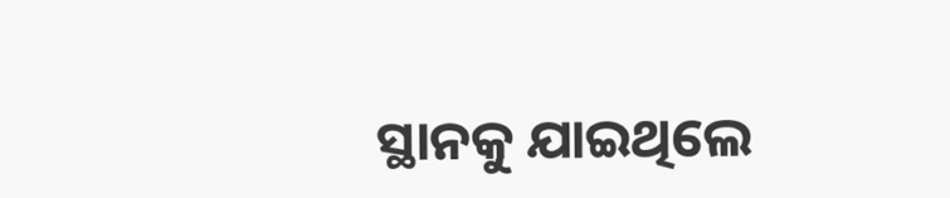ସ୍ଥାନକୁ ଯାଇଥିଲେ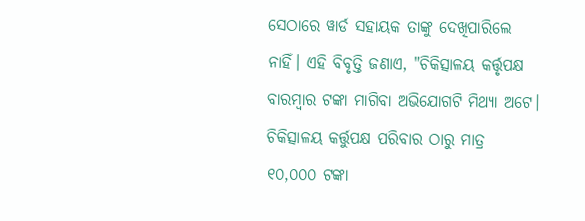ସେଠାରେ ୱାର୍ଡ ସହାୟକ ତାଙ୍କୁ ଦେଖିପାରିଲେ ନାହିଁ। ଏହି ବିବୃତ୍ତି ଜଣାଏ, "ଚିକିତ୍ସାଳୟ କର୍ତ୍ତୃପକ୍ଷ ବାରମ୍ବାର ଟଙ୍କା ମାଗିବା ଅଭିଯୋଗଟି ମିଥ୍ୟା ଅଟେ। ଚିକିତ୍ସାଳୟ କର୍ତ୍ତୁପକ୍ଷ ପରିବାର ଠାରୁ ମାତ୍ର ୧୦,୦୦୦ ଟଙ୍କା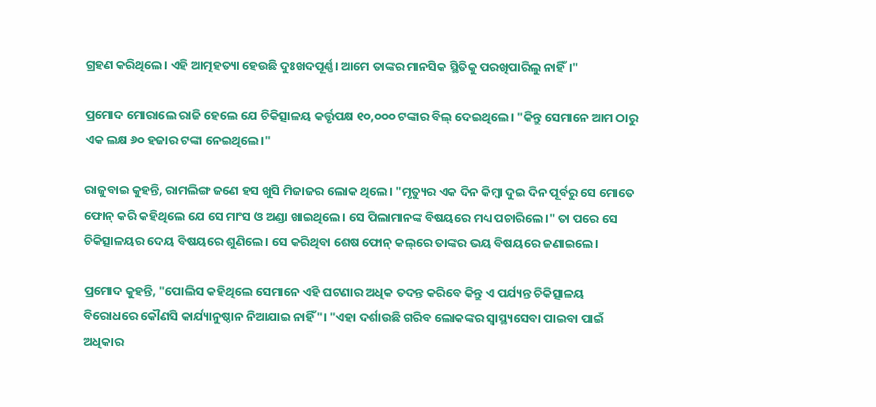ଗ୍ରହଣ କରିଥିଲେ। ଏହି ଆତ୍ମହତ୍ୟା ହେଉଛି ଦୁଃଖଦପୂର୍ଣ୍ଣ। ଆମେ ତାଙ୍କର ମାନସିକ ସ୍ଥିତିକୁ ପରଖିପାରିଲୁ ନାହିଁ।"

ପ୍ରମୋଦ ମୋରାଲେ ରାଜି ହେଲେ ଯେ ଚିକିତ୍ସାଳୟ କର୍ତ୍ତୃପକ୍ଷ ୧୦,୦୦୦ ଟଙ୍କାର ବିଲ୍‍ ଦେଇଥିଲେ। "କିନ୍ତୁ ସେମାନେ ଆମ ଠାରୁ ଏକ ଲକ୍ଷ ୬୦ ହଜାର ଟଙ୍କା ନେଇଥିଲେ।"

ରାଜୁବାଇ କୁହନ୍ତି, ରାମଲିଙ୍ଗ ଜଣେ ହସ ଖୁସି ମିଜାଜର ଲୋକ ଥିଲେ। "ମୃତ୍ୟୁର ଏକ ଦିନ କିମ୍ବା ଦୁଇ ଦିନ ପୂର୍ବରୁ ସେ ମୋତେ ଫୋନ୍‍ କରି କହିଥିଲେ ଯେ ସେ ମାଂସ ଓ ଅଣ୍ଡା ଖାଇଥିଲେ। ସେ ପିଲାମାନଙ୍କ ବିଷୟରେ ମଧ୍ୟ ପଚାରିଲେ।" ତା ପରେ ସେ ଚିକିତ୍ସାଳୟର ଦେୟ ବିଷୟରେ ଶୁଣିଲେ। ସେ କରିଥିବା ଶେଷ ଫୋନ୍‍ କଲ୍‌ରେ ତାଙ୍କର ଭୟ ବିଷୟରେ ଜଣାଇଲେ।

ପ୍ରମୋଦ କୁହନ୍ତି, "ପୋଲିସ କହିଥିଲେ ସେମାନେ ଏହି ଘଟଣାର ଅଧିକ ତଦନ୍ତ କରିବେ କିନ୍ତୁ ଏ ପର୍ଯ୍ୟନ୍ତ ଚିକିତ୍ସାଳୟ ବିରୋଧରେ କୌଣସି କାର୍ଯ୍ୟାନୁଷ୍ଠାନ ନିଆଯାଇ ନାହିଁ"। "ଏହା ଦର୍ଶାଉଛି ଗରିବ ଲୋକଙ୍କର ସ୍ୱାସ୍ଥ୍ୟସେବା ପାଇବା ପାଇଁ ଅଧିକାର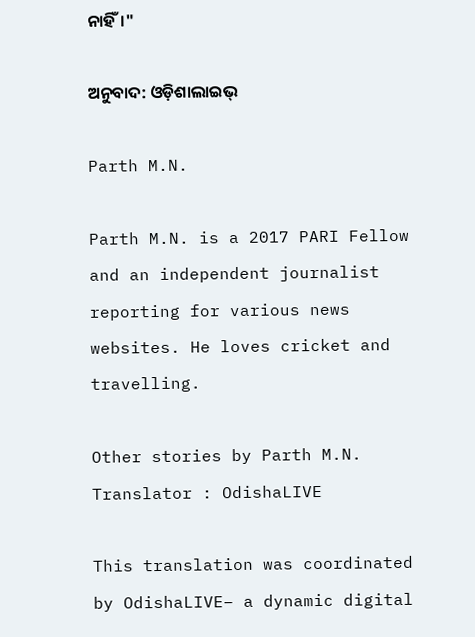ନାହିଁ।"

ଅନୁବାଦ: ଓଡ଼ିଶାଲାଇଭ୍‍

Parth M.N.

Parth M.N. is a 2017 PARI Fellow and an independent journalist reporting for various news websites. He loves cricket and travelling.

Other stories by Parth M.N.
Translator : OdishaLIVE

This translation was coordinated by OdishaLIVE– a dynamic digital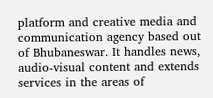platform and creative media and communication agency based out of Bhubaneswar. It handles news, audio-visual content and extends services in the areas of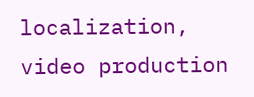localization, video production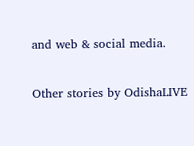and web & social media.

Other stories by OdishaLIVE